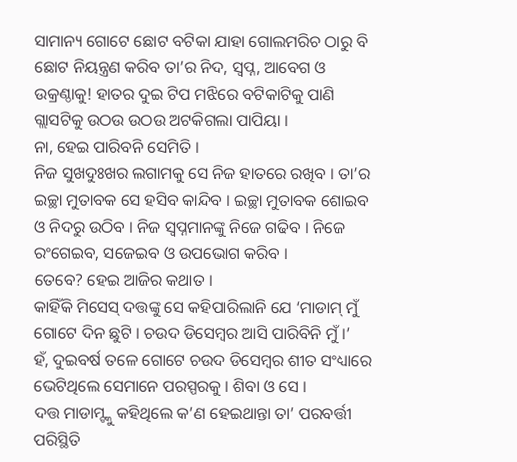ସାମାନ୍ୟ ଗୋଟେ ଛୋଟ ବଟିକା ଯାହା ଗୋଲମରିଚ ଠାରୁ ବି ଛୋଟ ନିୟନ୍ତ୍ରଣ କରିବ ତା’ର ନିଦ, ସ୍ୱପ୍ନ, ଆବେଗ ଓ ଉକ୍ରଣ୍ଠାକୁ! ହାତର ଦୁଇ ଟିପ ମଝିରେ ବଟିକାଟିକୁ ପାଣି ଗ୍ଲାସଟିକୁ ଉଠଉ ଉଠଉ ଅଟକିଗଲା ପାପିୟା ।
ନା, ହେଇ ପାରିବନି ସେମିତି ।
ନିଜ ସୁଖଦୁଃଖର ଲଗାମକୁ ସେ ନିଜ ହାତରେ ରଖିବ । ତା’ର ଇଚ୍ଛା ମୁତାବକ ସେ ହସିବ କାନ୍ଦିବ । ଇଚ୍ଛା ମୁତାବକ ଶୋଇବ ଓ ନିଦରୁ ଉଠିବ । ନିଜ ସ୍ୱପ୍ନମାନଙ୍କୁ ନିଜେ ଗଢିବ । ନିଜେ ରଂଗେଇବ, ସଜେଇବ ଓ ଉପଭୋଗ କରିବ ।
ତେବେ? ହେଇ ଆଜିର କଥାତ ।
କାହିଁକି ମିସେସ୍ ଦତ୍ତଙ୍କୁ ସେ କହିପାରିଲାନି ଯେ ‘ମାଡାମ୍ ମୁଁ ଗୋଟେ ଦିନ ଛୁଟି । ଚଉଦ ଡିସେମ୍ବର ଆସି ପାରିବିନି ମୁଁ ।’
ହଁ, ଦୁଇବର୍ଷ ତଳେ ଗୋଟେ ଚଉଦ ଡିସେମ୍ବର ଶୀତ ସଂଧ୍ୟାରେ ଭେଟିଥିଲେ ସେମାନେ ପରସ୍ପରକୁ । ଶିବା ଓ ସେ ।
ଦତ୍ତ ମାଡାମ୍ଙ୍କୁ କହିଥିଲେ କ’ଣ ହେଇଥାନ୍ତା ତା’ ପରବର୍ତ୍ତୀ ପରିସ୍ଥିତି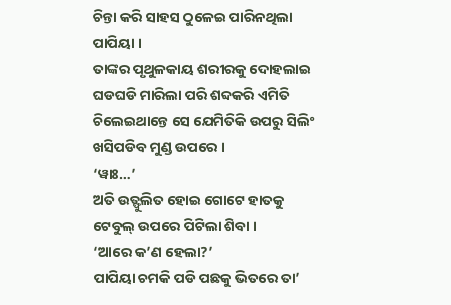ଚିନ୍ତା କରି ସାହସ ଠୁଳେଇ ପାରିନଥିଲା ପାପିୟା ।
ତାଙ୍କର ପୃଥୁଳକାୟ ଶରୀରକୁ ଦୋହଲାଇ ଘଡଘଡି ମାରିଲା ପରି ଶବ୍ଦକରି ଏମିତି ଚିଲେଇଥାନ୍ତେ ସେ ଯେମିତିକି ଉପରୁ ସିଲିଂ ଖସିପଡିବ ମୁଣ୍ଡ ଉପରେ ।
‘ୱାଃ…’
ଅତି ଉତ୍ଫୁଲିତ ହୋଇ ଗୋଟେ ହାତକୁ ଟେବୁଲ୍ ଉପରେ ପିଟିଲା ଶିବା ।
‘ଆରେ କ’ଣ ହେଲା?’
ପାପିୟା ଚମକି ପଡି ପଛକୁ ଭିତରେ ତା’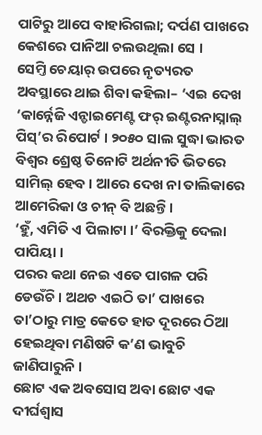ପାଟିରୁ ଆପେ ବାହାରିଗଲା; ଦର୍ପଣ ପାଖରେ କେଶରେ ପାନିଆ ଚଲଉଥିଲା ସେ ।
ସେମ୍ତି ଚେୟାର୍ ଉପରେ ନୃତ୍ୟରତ ଅବସ୍ଥାରେ ଥାଇ ଶିବା କହିଲା– ‘ଏଇ ଦେଖ ‘କାର୍ନ୍ନେଜି ଏନ୍ଡାଇମେଣ୍ଟ ଫର୍ ଇଣ୍ଟରନାସ୍ନାଲ୍ ପିସ୍’ର ରିପୋର୍ଟ । ୨୦୫୦ ସାଲ ସୁଦ୍ଧା ଭାରତ ବିଶ୍ୱର ଶ୍ରେଷ୍ଠ ତିନୋଟି ଅର୍ଥନୀତି ଭିତରେ ସାମିଲ୍ ହେବ । ଆରେ ଦେଖ ନା ତାଲିକାରେ ଆମେରିକା ଓ ଚୀନ୍ ବି ଅଛନ୍ତି ।
‘ହୁଁ, ଏମିତି ଏ ପିଲାଟା ।’ ବିରକ୍ତିକୁ ଦେଲା ପାପିୟା ।
ପରର କଥା ନେଇ ଏତେ ପାଗଳ ପରି ଡେଉଁଚି । ଅଥଚ ଏଇଠି ତା’ ପାଖରେ ତା’ଠାରୁ ମାତ୍ର କେତେ ହାତ ଦୂରରେ ଠିଆ ହେଇଥିବା ମଣିଷଟି କ’ଣ ଭାବୁଚି ଜାଣିପାରୁନି ।
ଛୋଟ ଏକ ଅବସୋସ ଅବା ଛୋଟ ଏକ ଦୀର୍ଘଶ୍ୱାସ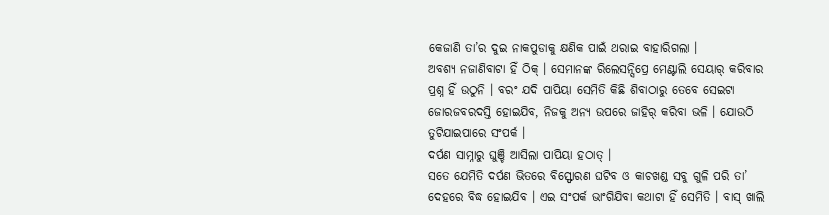କେଜାଣି ତା’ର ଦୁଇ ନାକପୁଡାକୁ କ୍ଷଣିକ ପାଇଁ ଥରାଇ ବାହାରିଗଲା ।
ଅବଶ୍ୟ ନଜାଣିବାଟା ହିଁ ଠିକ୍ । ସେମାନଙ୍କ ରିଲେସନ୍ସିପ୍ରେ ମେଣ୍ଟାଲି ସେୟାର୍ କରିବାର ପ୍ରଶ୍ନ ହିଁ ଉଠୁନି । ବରଂ ଯଦି ପାପିୟା ସେମିତି କିଛି ଶିବାଠାରୁ ତେବେ ସେଇଟା ଜୋରଜବରଦସ୍ତି ହୋଇଯିବ, ନିଜକୁ ଅନ୍ୟ ଉପରେ ଜାହିର୍ କରିବା ଭଳି । ଯୋଉଠି ତୁଟିଯାଇପାରେ ସଂପର୍କ ।
ଦର୍ପଣ ସାମ୍ନାରୁ ଘୁଞ୍ଚି ଆସିଲା ପାପିୟା ହଠାତ୍ ।
ସତେ ଯେମିତି ଦର୍ପଣ ଭିତରେ ବିସ୍ଫୋରଣ ଘଟିବ ଓ କାଚଖଣ୍ଡ ସବୁ ଗୁଳି ପରି ତା’ ଦେହରେ ବିଦ୍ଧ ହୋଇଯିବ । ଏଇ ସଂପର୍କ ଭାଂଗିଯିବା କଥାଟା ହିଁ ସେମିତି । ବାସ୍ ଖାଲି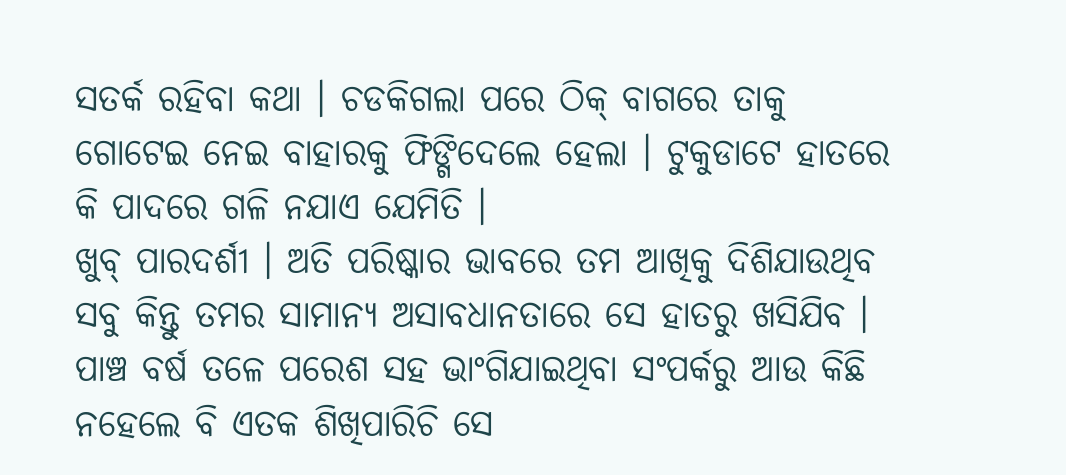ସତର୍କ ରହିବା କଥା । ଚଡକିଗଲା ପରେ ଠିକ୍ ବାଗରେ ତାକୁ ଗୋଟେଇ ନେଇ ବାହାରକୁ ଫିଙ୍ଗିଦେଲେ ହେଲା । ଟୁକୁଡାଟେ ହାତରେ କି ପାଦରେ ଗଳି ନଯାଏ ଯେମିତି ।
ଖୁବ୍ ପାରଦର୍ଶୀ । ଅତି ପରିଷ୍କାର ଭାବରେ ତମ ଆଖିକୁ ଦିଶିଯାଉଥିବ ସବୁ କିନ୍ତୁ ତମର ସାମାନ୍ୟ ଅସାବଧାନତାରେ ସେ ହାତରୁ ଖସିଯିବ । ପାଞ୍ଚ ବର୍ଷ ତଳେ ପରେଶ ସହ ଭାଂଗିଯାଇଥିବା ସଂପର୍କରୁ ଆଉ କିଛି ନହେଲେ ବି ଏତକ ଶିଖିପାରିଚି ସେ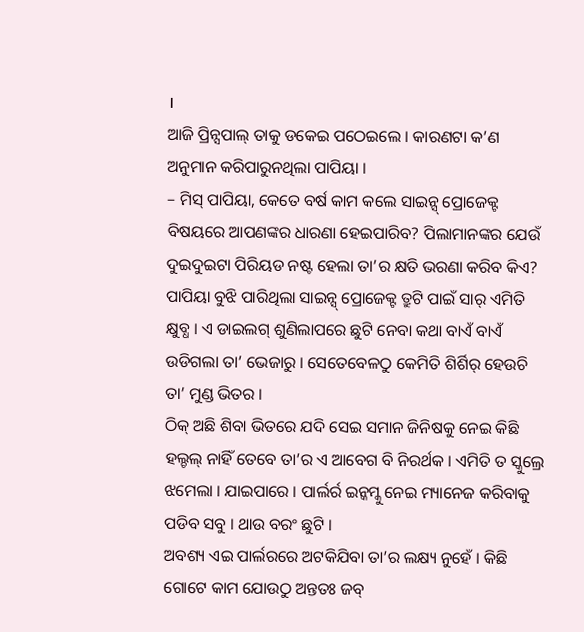।
ଆଜି ପ୍ରିନ୍ସପାଲ୍ ତାକୁ ଡକେଇ ପଠେଇଲେ । କାରଣଟା କ’ଣ ଅନୁମାନ କରିପାରୁନଥିଲା ପାପିୟା ।
– ମିସ୍ ପାପିୟା, କେତେ ବର୍ଷ କାମ କଲେ ସାଇନ୍ସ୍ ପ୍ରୋଜେକ୍ଟ ବିଷୟରେ ଆପଣଙ୍କର ଧାରଣା ହେଇପାରିବ? ପିଲାମାନଙ୍କର ଯେଉଁ ଦୁଇଦୁଇଟା ପିରିୟଡ ନଷ୍ଟ ହେଲା ତା’ର କ୍ଷତି ଭରଣା କରିବ କିଏ?
ପାପିୟା ବୁଝି ପାରିଥିଲା ସାଇନ୍ସ୍ ପ୍ରୋଜେକ୍ଟ ତ୍ରୁଟି ପାଇଁ ସାର୍ ଏମିତି କ୍ଷୁବ୍ଧ । ଏ ଡାଇଲଗ୍ ଶୁଣିଲାପରେ ଛୁଟି ନେବା କଥା ବାଏଁ ବାଏଁ ଉଡିଗଲା ତା’ ଭେଜାରୁ । ସେତେବେଳଠୁ କେମିତି ଶିର୍ଶିର୍ ହେଉଚି ତା’ ମୁଣ୍ଡ ଭିତର ।
ଠିକ୍ ଅଛି ଶିବା ଭିତରେ ଯଦି ସେଇ ସମାନ ଜିନିଷକୁ ନେଇ କିଛି ହଲ୍ଚଲ୍ ନାହିଁ ତେବେ ତା’ର ଏ ଆବେଗ ବି ନିରର୍ଥକ । ଏମିତି ତ ସ୍କୁଲ୍ରେ ଝମେଲା । ଯାଇପାରେ । ପାର୍ଲର୍ର ଇନ୍କମ୍କୁ ନେଇ ମ୍ୟାନେଜ କରିବାକୁ ପଡିବ ସବୁ । ଥାଉ ବରଂ ଛୁଟି ।
ଅବଶ୍ୟ ଏଇ ପାର୍ଲରରେ ଅଟକିଯିବା ତା’ର ଲକ୍ଷ୍ୟ ନୁହେଁ । କିଛି ଗୋଟେ କାମ ଯୋଉଠୁ ଅନ୍ତତଃ ଜବ୍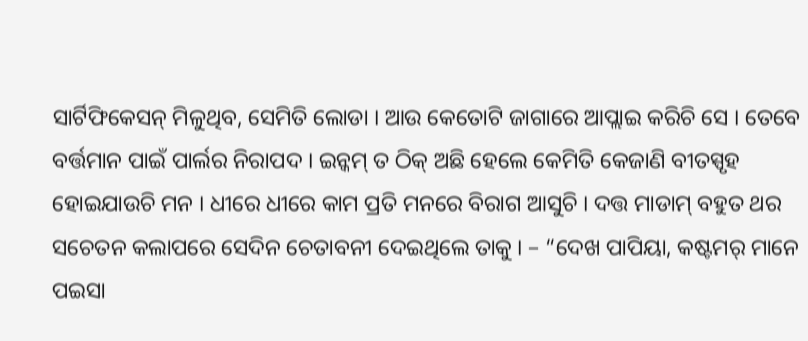ସାର୍ଟିଫିକେସନ୍ ମିଳୁଥିବ, ସେମିତି ଲୋଡା । ଆଉ କେତୋଟି ଜାଗାରେ ଆପ୍ଲାଇ କରିଚି ସେ । ତେବେ ବର୍ତ୍ତମାନ ପାଇଁ ପାର୍ଲର ନିରାପଦ । ଇନ୍କମ୍ ତ ଠିକ୍ ଅଛି ହେଲେ କେମିତି କେଜାଣି ବୀତସ୍ପୃହ ହୋଇଯାଉଚି ମନ । ଧୀରେ ଧୀରେ କାମ ପ୍ରତି ମନରେ ବିରାଗ ଆସୁଚି । ଦତ୍ତ ମାଡାମ୍ ବହୁତ ଥର ସଚେତନ କଲାପରେ ସେଦିନ ଚେତାବନୀ ଦେଇଥିଲେ ତାକୁ । – “ଦେଖ ପାପିୟା, କଷ୍ଟମର୍ ମାନେ ପଇସା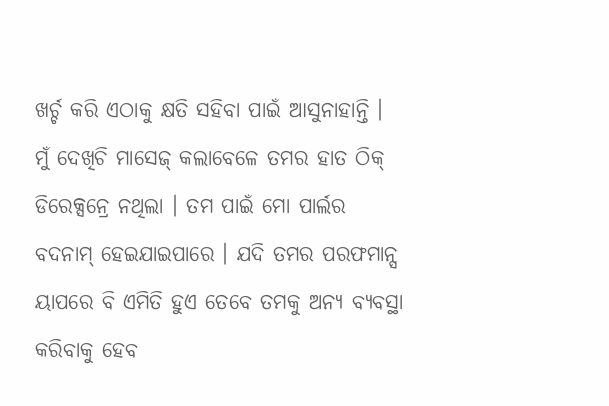ଖର୍ଚ୍ଚ କରି ଏଠାକୁ କ୍ଷତି ସହିବା ପାଇଁ ଆସୁନାହାନ୍ତି । ମୁଁ ଦେଖିଚି ମାସେଜ୍ କଲାବେଳେ ତମର ହାତ ଠିକ୍ ଡିରେକ୍ସନ୍ରେ ନଥିଲା । ତମ ପାଇଁ ମୋ ପାର୍ଲର ବଦନାମ୍ ହେଇଯାଇପାରେ । ଯଦି ତମର ପରଫମାନ୍ସ ୟାପରେ ବି ଏମିତି ହୁଏ ତେବେ ତମକୁ ଅନ୍ୟ ବ୍ୟବସ୍ଥା କରିବାକୁ ହେବ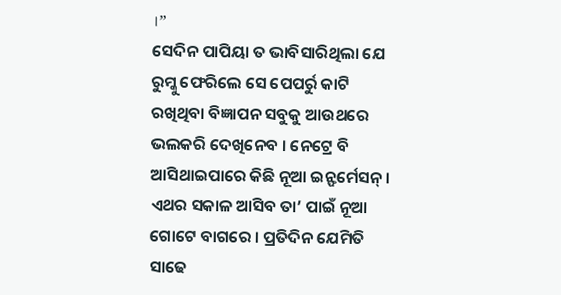।”
ସେଦିନ ପାପିୟା ତ ଭାବିସାରିଥିଲା ଯେ ରୁମ୍କୁ ଫେରିଲେ ସେ ପେପର୍ରୁ କାଟି ରଖିଥିବା ବିଜ୍ଞାପନ ସବୁକୁ ଆଉଥରେ ଭଲକରି ଦେଖିନେବ । ନେଟ୍ରେ ବି ଆସିଥାଇପାରେ କିଛି ନୂଆ ଇନ୍ଫର୍ମେସନ୍ । ଏଥର ସକାଳ ଆସିବ ତା’ ପାଇଁ ନୂଆ ଗୋଟେ ବାଗରେ । ପ୍ରତିଦିନ ଯେମିତି ସାଢେ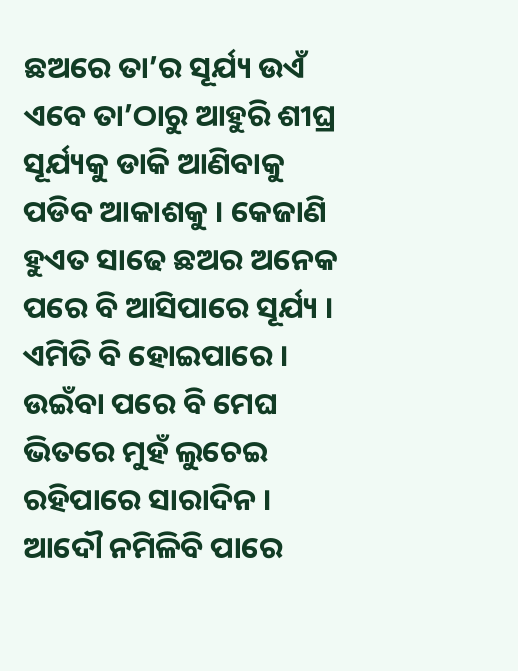ଛଅରେ ତା’ର ସୂର୍ଯ୍ୟ ଉଏଁ ଏବେ ତା’ଠାରୁ ଆହୁରି ଶୀଘ୍ର ସୂର୍ଯ୍ୟକୁ ଡାକି ଆଣିବାକୁ ପଡିବ ଆକାଶକୁ । କେଜାଣି ହୁଏତ ସାଢେ ଛଅର ଅନେକ ପରେ ବି ଆସିପାରେ ସୂର୍ଯ୍ୟ । ଏମିତି ବି ହୋଇପାରେ । ଉଇଁବା ପରେ ବି ମେଘ ଭିତରେ ମୁହଁ ଲୁଚେଇ ରହିପାରେ ସାରାଦିନ । ଆଦୌ ନମିଳିବି ପାରେ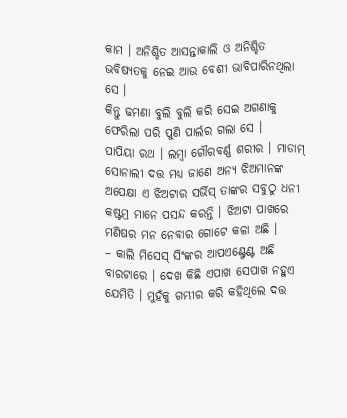କାମ । ଅନିଶ୍ଚିତ ଆସନ୍ତାକାଲି ଓ ଅନିଶ୍ଚିତ ଭବିଷ୍ୟତକୁ ନେଇ ଆଉ ବେଶୀ ଭାବିପାରିନଥିଲା ସେ ।
କିନ୍ତୁ ଢମଣା ବୁଲି ବୁଲି କରି ସେଇ ଅଗଣାକୁ ଫେରିଲା ପରି ପୁଣି ପାର୍ଲର ଗଲା ସେ ।
ପାପିୟା ରଥ । ଲମ୍ବା ଗୌରବର୍ଣ୍ଣ ଶରୀର । ମାଡାମ୍ ସୋନାଲୀ ଦତ୍ତ ମଧ୍ୟ ଜାଣେ ଅନ୍ୟ ଝିଅମାନଙ୍କ ଅପେକ୍ଷା ଏ ଝିଅଟାର ସର୍ଭିସ୍ ତାଙ୍କର ସବୁଠୁ ଧନୀ କଷ୍ଟମ୍ର ମାନେ ପସନ୍ଦ କରନ୍ତି । ଝିଅଟା ପାଖରେ ମଣିଷର ମନ ନେବାର ଗୋଟେ କଳା ଅଛି ।
– କାଲି ମିସେସ୍ ସିଂଙ୍କର ଆପଏଣ୍ଟ୍ମେଣ୍ଟ ଅଛି ବାରଟାରେ । ଦେଖ କିଛି ଏପାଖ ସେପାଖ ନହୁଏ ଯେମିତି । ମୁହଁକୁ ଗମ୍ଭୀର କରି କହିଥିଲେ ଦତ୍ତ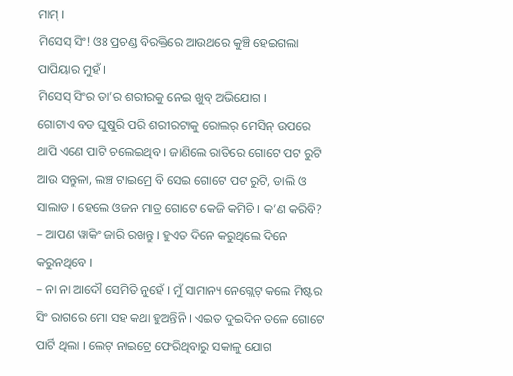ମାମ୍ ।
ମିସେସ୍ ସିଂ! ଓଃ ପ୍ରଚଣ୍ଡ ବିରକ୍ତିରେ ଆଉଥରେ କୁଞ୍ଚି ହେଇଗଲା ପାପିୟାର ମୁହଁ ।
ମିସେସ୍ ସିଂର ତା’ର ଶରୀରକୁ ନେଇ ଖୁବ୍ ଅଭିଯୋଗ ।
ଗୋଟାଏ ବଡ ଘୁଷୁରି ପରି ଶରୀରଟାକୁ ରୋଲର୍ ମେସିନ୍ ଉପରେ ଥାପି ଏଣେ ପାଟି ଚଲେଇଥିବ । ଜାଣିଲେ ରାତିରେ ଗୋଟେ ପଟ ରୁଟି ଆଉ ସନ୍ତୁଳା, ଲଞ୍ଚ ଟାଇମ୍ରେ ବି ସେଇ ଗୋଟେ ପଟ ରୁଟି, ଡାଲି ଓ ସାଲାଡ । ହେଲେ ଓଜନ ମାତ୍ର ଗୋଟେ କେଜି କମିଚି । କ’ଣ କରିବି?
– ଆପଣ ୱାକିଂ ଜାରି ରଖନ୍ତୁ । ହୁଏତ ଦିନେ କରୁଥିଲେ ଦିନେ କରୁନଥିବେ ।
– ନା ନା ଆଦୌ ସେମିତି ନୁହେଁ । ମୁଁ ସାମାନ୍ୟ ନେଗ୍ଲେଟ୍ କଲେ ମିଷ୍ଟର ସିଂ ରାଗରେ ମୋ ସହ କଥା ହୁଅନ୍ତିନି । ଏଇତ ଦୁଇଦିନ ତଳେ ଗୋଟେ ପାର୍ଟି ଥିଲା । ଲେଟ୍ ନାଇଟ୍ରେ ଫେରିଥିବାରୁ ସକାଳୁ ଯୋଗ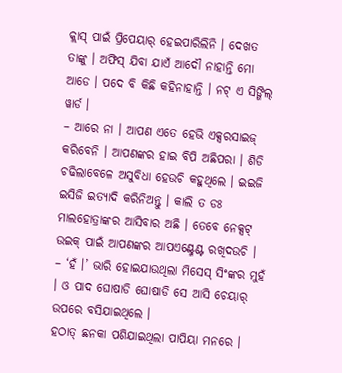କ୍ଲାସ୍ ପାଇଁ ପ୍ରିପେୟାର୍ ହେଇପାରିଲିନି । ଦେଖତ ତାଙ୍କୁ । ଅଫିସ୍ ଯିବା ଯାଏଁ ଆଦୌ ନାହାନ୍ତି ମୋ ଆଡେ । ପଦେ ବି କିଛି କହିନାହାନ୍ତି । ନଟ୍ ଏ ସିଙ୍ଗିଲ୍ ୱାର୍ଡ ।
– ଆରେ ନା । ଆପଣ ଏତେ ହେଭି ଏକ୍ସରସାଇଜ୍ କରିବେନି । ଆପଣଙ୍କର ହାଇ ବିପି ଅଛିପରା । ଶିଡି ଚଢିଲାବେଳେ ଅସୁବିଧା ହେଉଚି କହୁଥିଲେ । ଇଇଜି ଇସିଜି ଇତ୍ୟାଦି କରିନିଅନ୍ତୁ । କାଲି ତ ଡଃ ମାଲହୋତ୍ରାଙ୍କର ଆସିବାର ଅଛି । ତେବେ ନେକ୍ସଟ୍ ଉଇକ୍ ପାଇଁ ଆପଣଙ୍କର ଆପଏଣ୍ଟ୍ମେଣ୍ଟ ରଖିଦଉଚି ।
– ‘ହଁ ।’ ଭାରି ହୋଇଯାଉଥିଲା ମିସେସ୍ ସିଂଙ୍କର ମୁହଁ । ଓ ପାଦ ଘୋଷାଡି ଘୋଷାଡି ସେ ଆସି ଚେୟାର୍ ଉପରେ ବସିଯାଇଥିଲେ ।
ହଠାତ୍ ଛନକା ପଶିଯାଇଥିଲା ପାପିୟା ମନରେ ।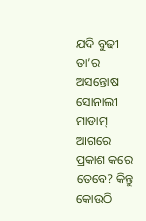ଯଦି ବୁଢୀ ତା’ର ଅସନ୍ତୋଷ ସୋନାଲୀ ମାଡାମ୍ ଆଗରେ ପ୍ରକାଶ କରେ ତେବେ? କିନ୍ତୁ କୋଉଠି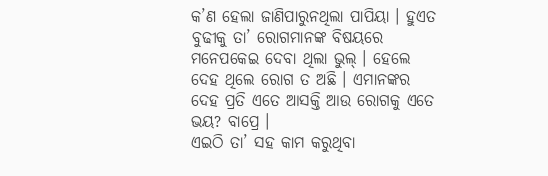କ’ଣ ହେଲା ଜାଣିପାରୁନଥିଲା ପାପିୟା । ହୁଏତ ବୁଢୀକୁ ତା’ ରୋଗମାନଙ୍କ ବିଷୟରେ ମନେପକେଇ ଦେବା ଥିଲା ଭୁଲ୍ । ହେଲେ ଦେହ ଥିଲେ ରୋଗ ତ ଅଛି । ଏମାନଙ୍କର ଦେହ ପ୍ରତି ଏତେ ଆସକ୍ତି ଆଉ ରୋଗକୁ ଏତେ ଭୟ? ବାପ୍ରେ ।
ଏଇଠି ତା’ ସହ କାମ କରୁଥିବା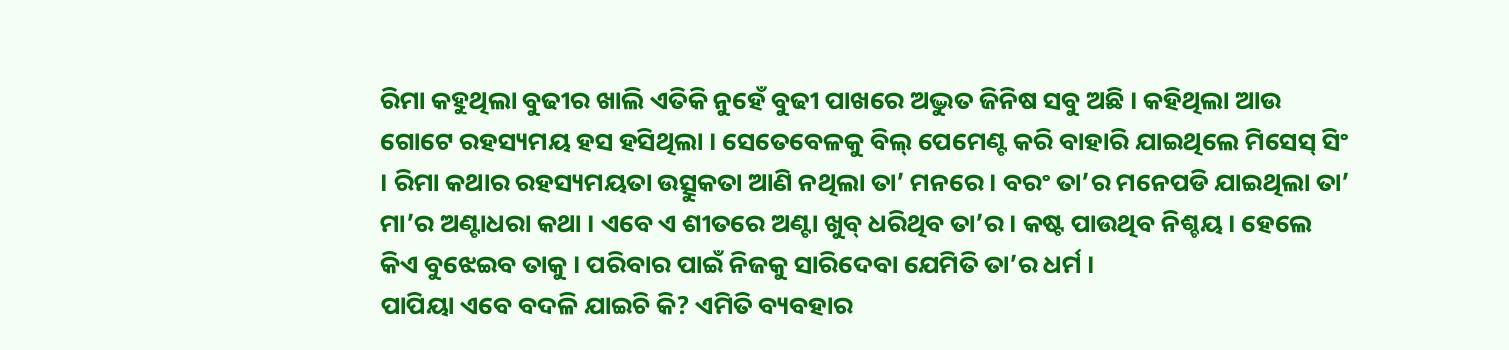ରିମା କହୁଥିଲା ବୁଢୀର ଖାଲି ଏତିକି ନୁହେଁ ବୁଢୀ ପାଖରେ ଅଦ୍ଭୁତ ଜିନିଷ ସବୁ ଅଛି । କହିଥିଲା ଆଉ ଗୋଟେ ରହସ୍ୟମୟ ହସ ହସିଥିଲା । ସେତେବେଳକୁ ବିଲ୍ ପେମେଣ୍ଟ କରି ବାହାରି ଯାଇଥିଲେ ମିସେସ୍ ସିଂ । ରିମା କଥାର ରହସ୍ୟମୟତା ଉତ୍ସୁକତା ଆଣି ନଥିଲା ତା’ ମନରେ । ବରଂ ତା’ର ମନେପଡି ଯାଇଥିଲା ତା’ ମା’ର ଅଣ୍ଟାଧରା କଥା । ଏବେ ଏ ଶୀତରେ ଅଣ୍ଟା ଖୁବ୍ ଧରିଥିବ ତା’ର । କଷ୍ଟ ପାଉଥିବ ନିଶ୍ଚୟ । ହେଲେ କିଏ ବୁଝେଇବ ତାକୁ । ପରିବାର ପାଇଁ ନିଜକୁ ସାରିଦେବା ଯେମିତି ତା’ର ଧର୍ମ ।
ପାପିୟା ଏବେ ବଦଳି ଯାଇଚି କି? ଏମିତି ବ୍ୟବହାର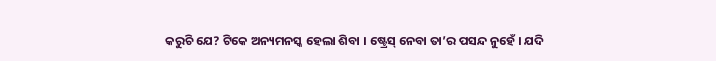କରୁଚି ଯେ? ଟିକେ ଅନ୍ୟମନସ୍କ ହେଲା ଶିବା । ଷ୍ଟ୍ରେସ୍ ନେବା ତା’ର ପସନ୍ଦ ନୁହେଁ । ଯଦି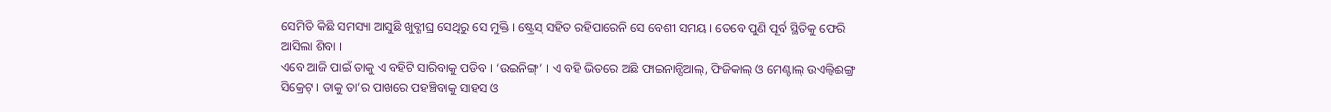ସେମିତି କିଛି ସମସ୍ୟା ଆସୁଛି ଖୁବ୍ଶୀଘ୍ର ସେଥିରୁ ସେ ମୁକ୍ତି । ଷ୍ଟ୍ରେସ୍ ସହିତ ରହିପାରେନି ସେ ବେଶୀ ସମୟ । ତେବେ ପୁଣି ପୂର୍ବ ସ୍ଥିତିକୁ ଫେରି ଆସିଲା ଶିବା ।
ଏବେ ଆଜି ପାଇଁ ତାକୁ ଏ ବହିଟି ସାରିବାକୁ ପଡିବ । ‘ଉଇନିଙ୍ଗ୍’ । ଏ ବହି ଭିତରେ ଅଛି ଫାଇନାନ୍ସିଆଲ୍, ଫିଜିକାଲ୍ ଓ ମେଣ୍ଟାଲ୍ ଉଏଲ୍ବିଈଙ୍ଗ୍ର ସିକ୍ରେଟ୍ । ତାକୁ ତା’ର ପାଖରେ ପହଞ୍ଚିବାକୁ ସାହସ ଓ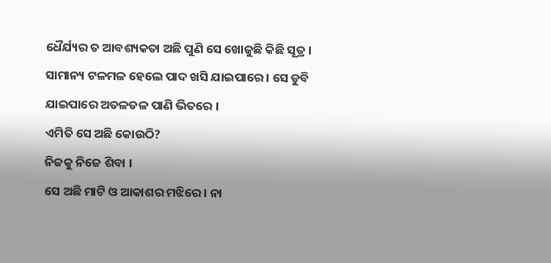ଧୈର୍ଯ୍ୟର ତ ଆବଶ୍ୟକତା ଅଛି ପୁଣି ସେ ଖୋଜୁଛି କିଛି ସୂତ୍ର । ସାମାନ୍ୟ ଟଳମଳ ହେଲେ ପାଦ ଖସି ଯାଇପାରେ । ସେ ଡୁବି ଯାଇପାରେ ଅତଳତଳ ପାଣି ଭିତରେ ।
ଏମିତି ସେ ଅଛି କୋଉଠି?
ନିଜକୁ ନିଜେ ଶିବା ।
ସେ ଅଛି ମାଟି ଓ ଆକାଶର ମଝିରେ । ନା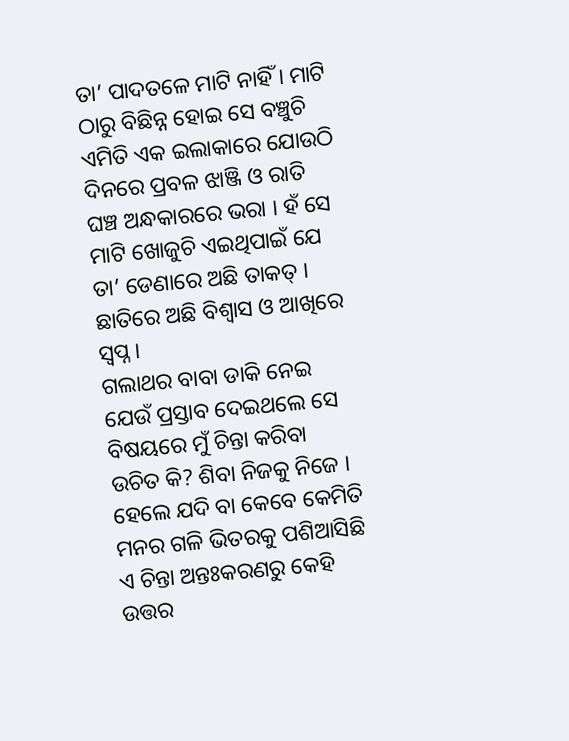ତା’ ପାଦତଳେ ମାଟି ନାହିଁ । ମାଟି ଠାରୁ ବିଛିନ୍ନ ହୋଇ ସେ ବଞ୍ଚୁଚି ଏମିତି ଏକ ଇଲାକାରେ ଯୋଉଠି ଦିନରେ ପ୍ରବଳ ଝାଞ୍ଜି ଓ ରାତି ଘଞ୍ଚ ଅନ୍ଧକାରରେ ଭରା । ହଁ ସେ ମାଟି ଖୋଜୁଚି ଏଇଥିପାଇଁ ଯେ ତା’ ଡେଣାରେ ଅଛି ତାକତ୍ । ଛାତିରେ ଅଛି ବିଶ୍ୱାସ ଓ ଆଖିରେ ସ୍ୱପ୍ନ ।
ଗଲାଥର ବାବା ଡାକି ନେଇ ଯେଉଁ ପ୍ରସ୍ତାବ ଦେଇଥଲେ ସେ ବିଷୟରେ ମୁଁ ଚିନ୍ତା କରିବା ଉଚିତ କି? ଶିବା ନିଜକୁ ନିଜେ ।
ହେଲେ ଯଦି ବା କେବେ କେମିତି ମନର ଗଳି ଭିତରକୁ ପଶିଆସିଛି ଏ ଚିନ୍ତା ଅନ୍ତଃକରଣରୁ କେହି ଉତ୍ତର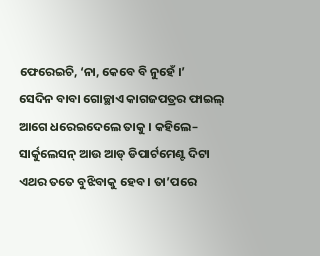ଫେରେଇଚି, ‘ନା, କେବେ ବି ନୁହେଁ ।’
ସେଦିନ ବାବା ଗୋଚ୍ଛାଏ କାଗଜପତ୍ରର ଫାଇଲ୍ ଆଗେ ଧରେଇଦେଲେ ତାକୁ । କହିଲେ– ସାର୍କୁଲେସନ୍ ଆଉ ଆଡ୍ ଡିପାର୍ଟମେଣ୍ଟ ଦିଟା ଏଥର ତତେ ବୁଝିବାକୁ ହେବ । ତା’ପରେ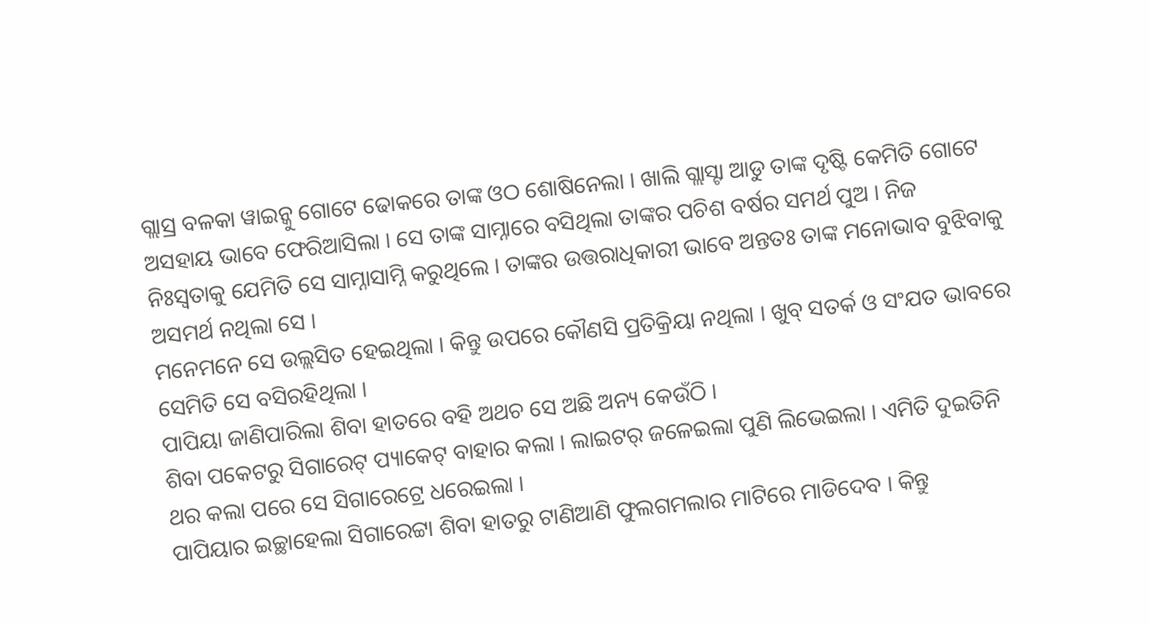ଗ୍ଲାସ୍ର ବଳକା ୱାଇନ୍କୁ ଗୋଟେ ଢୋକରେ ତାଙ୍କ ଓଠ ଶୋଷିନେଲା । ଖାଲି ଗ୍ଲାସ୍ଟା ଆଡୁ ତାଙ୍କ ଦୃଷ୍ଟି କେମିତି ଗୋଟେ ଅସହାୟ ଭାବେ ଫେରିଆସିଲା । ସେ ତାଙ୍କ ସାମ୍ନାରେ ବସିଥିଲା ତାଙ୍କର ପଚିଶ ବର୍ଷର ସମର୍ଥ ପୁଅ । ନିଜ ନିଃସ୍ୱତାକୁ ଯେମିତି ସେ ସାମ୍ନାସାମ୍ନି କରୁଥିଲେ । ତାଙ୍କର ଉତ୍ତରାଧିକାରୀ ଭାବେ ଅନ୍ତତଃ ତାଙ୍କ ମନୋଭାବ ବୁଝିବାକୁ ଅସମର୍ଥ ନଥିଲା ସେ ।
ମନେମନେ ସେ ଉଲ୍ଲସିତ ହେଇଥିଲା । କିନ୍ତୁ ଉପରେ କୌଣସି ପ୍ରତିକ୍ରିୟା ନଥିଲା । ଖୁବ୍ ସତର୍କ ଓ ସଂଯତ ଭାବରେ ସେମିତି ସେ ବସିରହିଥିଲା ।
ପାପିୟା ଜାଣିପାରିଲା ଶିବା ହାତରେ ବହି ଅଥଚ ସେ ଅଛି ଅନ୍ୟ କେଉଁଠି ।
ଶିବା ପକେଟରୁ ସିଗାରେଟ୍ ପ୍ୟାକେଟ୍ ବାହାର କଲା । ଲାଇଟର୍ ଜଳେଇଲା ପୁଣି ଲିଭେଇଲା । ଏମିତି ଦୁଇତିନି ଥର କଲା ପରେ ସେ ସିଗାରେଟ୍ରେ ଧରେଇଲା ।
ପାପିୟାର ଇଚ୍ଛାହେଲା ସିଗାରେଟ୍ଟା ଶିବା ହାତରୁ ଟାଣିଆଣି ଫୁଲଗମଲାର ମାଟିରେ ମାଡିଦେବ । କିନ୍ତୁ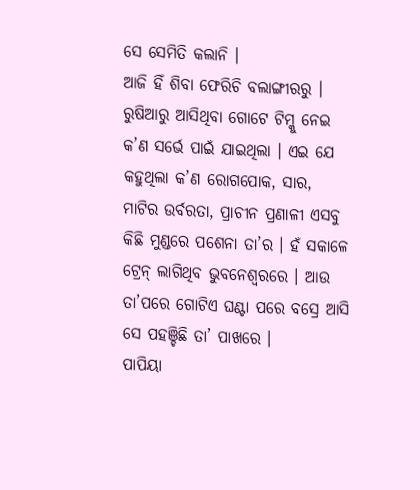ସେ ସେମିତି କଲାନି ।
ଆଜି ହିଁ ଶିବା ଫେରିଚି ବଲାଙ୍ଗୀରରୁ । ରୁଷିଆରୁ ଆସିଥିବା ଗୋଟେ ଟିମ୍କୁ ନେଇ କ’ଣ ସର୍ଭେ ପାଇଁ ଯାଇଥିଲା । ଏଇ ଯେ କହୁଥିଲା କ’ଣ ରୋଗପୋକ, ସାର, ମାଟିର ଉର୍ବରତା, ପ୍ରାଚୀନ ପ୍ରଣାଳୀ ଏସବୁ କିଛି ମୁଣ୍ଡରେ ପଶେନା ତା’ର । ହଁ ସକାଳେ ଟ୍ରେନ୍ ଲାଗିଥିବ ଭୁବନେଶ୍ୱରରେ । ଆଉ ତା’ପରେ ଗୋଟିଏ ଘଣ୍ଟା ପରେ ବସ୍ରେ ଆସି ସେ ପହଞ୍ଚିଛି ତା’ ପାଖରେ ।
ପାପିୟା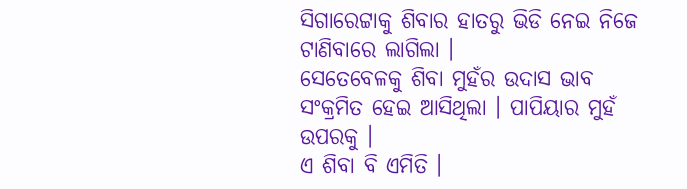ସିଗାରେଟ୍ଟାକୁ ଶିବାର ହାତରୁ ଭିଡି ନେଇ ନିଜେ ଟାଣିବାରେ ଲାଗିଲା ।
ସେତେବେଳକୁ ଶିବା ମୁହଁର ଉଦାସ ଭାବ ସଂକ୍ରମିତ ହେଇ ଆସିଥିଲା । ପାପିୟାର ମୁହଁ ଉପରକୁ ।
ଏ ଶିବା ବି ଏମିତି ।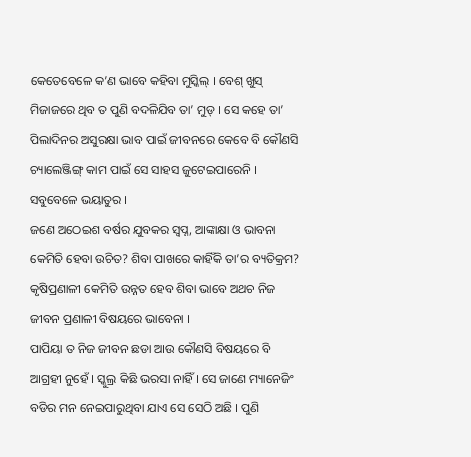କେତେବେଳେ କ’ଣ ଭାବେ କହିବା ମୁସ୍କିଲ୍ । ବେଶ୍ ଖୁସ୍ ମିଜାଜରେ ଥିବ ତ ପୁଣି ବଦଳିଯିବ ତା’ ମୁଡ୍ । ସେ କହେ ତା’ ପିଲାଦିନର ଅସୁରକ୍ଷା ଭାବ ପାଇଁ ଜୀବନରେ କେବେ ବି କୌଣସି ଚ୍ୟାଲେଞ୍ଜିଙ୍ଗ୍ କାମ ପାଇଁ ସେ ସାହସ ଜୁଟେଇପାରେନି । ସବୁବେଳେ ଭୟାତୁର ।
ଜଣେ ଅଠେଇଶ ବର୍ଷର ଯୁବକର ସ୍ୱପ୍ନ, ଆଙ୍କାକ୍ଷା ଓ ଭାବନା କେମିତି ହେବା ଉଚିତ? ଶିବା ପାଖରେ କାହିଁକି ତା’ର ବ୍ୟତିକ୍ରମ? କୃଷିପ୍ରଣାଳୀ କେମିତି ଉନ୍ନତ ହେବ ଶିବା ଭାବେ ଅଥଚ ନିଜ ଜୀବନ ପ୍ରଣାଳୀ ବିଷୟରେ ଭାବେନା ।
ପାପିୟା ତ ନିଜ ଜୀବନ ଛଡା ଆଉ କୌଣସି ବିଷୟରେ ବି ଆଗ୍ରହୀ ନୁହେଁ । ସ୍କୁଲ୍ର କିଛି ଭରସା ନାହିଁ । ସେ ଜାଣେ ମ୍ୟାନେଜିଂ ବଡିର ମନ ନେଇପାରୁଥିବା ଯାଏ ସେ ସେଠି ଅଛି । ପୁଣି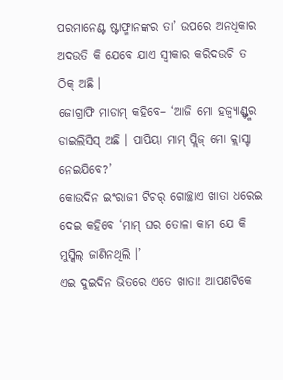ପରମାନେଣ୍ଟ ଷ୍ଟାଫ୍ମାନଙ୍କର ତା’ ଉପରେ ଅନଧିକାର ଅଦଉତି କି ଯେବେ ଯାଏ ସ୍ୱୀକାର କରିଦଉଚି ତ ଠିକ୍ ଅଛି ।
ଜୋଗ୍ରାଫି ମାଡାମ୍ କହିବେ– ‘ଆଜି ମୋ ହଜ୍ବ୍ୟାଣ୍ଡ୍ଙ୍କର ଡାଇଲିସିସ୍ ଅଛି । ପାପିୟା ମାମ୍ ପ୍ଲିଜ୍ ମୋ କ୍ଲାସ୍ଟା ନେଇଯିବେ?’
କୋଉଦିନ ଇଂରାଜୀ ଟିଚର୍ ଗୋଚ୍ଛାଏ ଖାତା ଧରେଇ ଦେଇ କହିବେ ‘ମାମ୍ ଘର ତୋଳା କାମ ଯେ କି ମୁସ୍କିଲ୍ ଜାଣିନଥିଲି ।’
ଏଇ ଦୁଇଦିନ ଭିତରେ ଏତେ ଖାତା! ଆପଣଟିକେ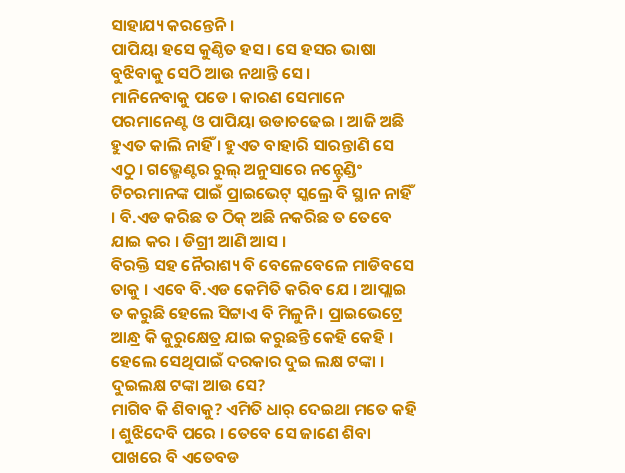ସାହାଯ୍ୟ କରନ୍ତେନି ।
ପାପିୟା ହସେ କୁଣ୍ଠିତ ହସ । ସେ ହସର ଭାଷା ବୁଝିବାକୁ ସେଠି ଆଉ ନଥାନ୍ତି ସେ ।
ମାନିନେବାକୁ ପଡେ । କାରଣ ସେମାନେ ପରମାନେଣ୍ଟ ଓ ପାପିୟା ଉଡାଚଢେଇ । ଆଜି ଅଛି ହୁଏତ କାଲି ନାହିଁ । ହୁଏତ ବାହାରି ସାରନ୍ତାଣି ସେ ଏଠୁ । ଗଭ୍ମେଣ୍ଟର ରୁଲ୍ ଅନୁସାରେ ନନ୍ଟ୍ରେଣ୍ଡିଂ ଟିଚରମାନଙ୍କ ପାଇଁ ପ୍ରାଇଭେଟ୍ ସ୍କଲ୍ରେ ବି ସ୍ଥାନ ନାହିଁ । ବି.ଏଡ କରିଛ ତ ଠିକ୍ ଅଛି ନକରିଛ ତ ତେବେ ଯାଇ କର । ଡିଗ୍ରୀ ଆଣି ଆସ ।
ବିରକ୍ତି ସହ ନୈରାଶ୍ୟ ବି ବେଳେବେଳେ ମାଡିବସେ ତାକୁ । ଏବେ ବି.ଏଡ କେମିତି କରିବ ଯେ । ଆପ୍ଲାଇ ତ କରୁଛି ହେଲେ ସିଟ୍ଟାଏ ବି ମିଳୁନି । ପ୍ରାଇଭେଟ୍ରେ ଆନ୍ଧ୍ର କି କୁରୁକ୍ଷେତ୍ର ଯାଇ କରୁଛନ୍ତି କେହି କେହି । ହେଲେ ସେଥିପାଇଁ ଦରକାର ଦୁଇ ଲକ୍ଷ ଟଙ୍କା । ଦୁଇଲକ୍ଷ ଟଙ୍କା ଆଉ ସେ?
ମାଗିବ କି ଶିବାକୁ? ଏମିତି ଧାର୍ ଦେଇଥା ମତେ କହି । ଶୁଝିଦେବି ପରେ । ତେବେ ସେ ଜାଣେ ଶିବା ପାଖରେ ବି ଏତେବଡ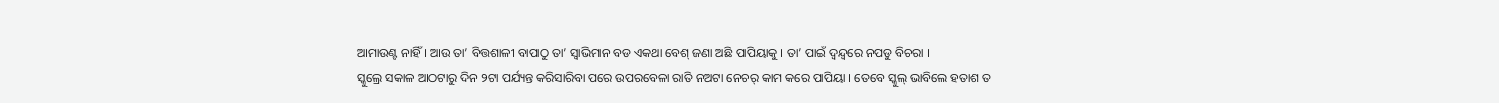ଆମାଉଣ୍ଟ ନାହିଁ । ଆଉ ତା’ ବିତ୍ତଶାଳୀ ବାପାଠୁ ତା’ ସ୍ୱାଭିମାନ ବଡ ଏକଥା ବେଶ୍ ଜଣା ଅଛି ପାପିୟାକୁ । ତା’ ପାଇଁ ଦ୍ୱନ୍ଦ୍ୱରେ ନପଡୁ ବିଚରା ।
ସ୍କୁଲ୍ରେ ସକାଳ ଆଠଟାରୁ ଦିନ ୨ଟା ପର୍ଯ୍ୟନ୍ତ କରିସାରିବା ପରେ ଉପରବେଳା ରାତି ନଅଟା ନେଚର୍ କାମ କରେ ପାପିୟା । ତେବେ ସ୍କୁଲ୍ ଭାବିଲେ ହତାଶ ତ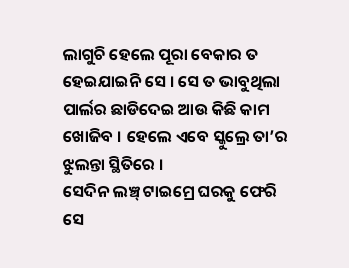ଲାଗୁଚି ହେଲେ ପୂରା ବେକାର ତ ହେଇଯାଇନି ସେ । ସେ ତ ଭାବୁଥିଲା ପାର୍ଲର ଛାଡିଦେଇ ଆଉ କିଛି କାମ ଖୋଜିବ । ହେଲେ ଏବେ ସ୍କୁଲ୍ରେ ତା’ର ଝୁଲନ୍ତା ସ୍ଥିତିରେ ।
ସେଦିନ ଲଞ୍ଚ୍ ଟାଇମ୍ରେ ଘରକୁ ଫେରି ସେ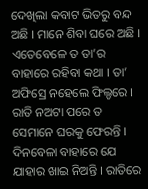ଦେଖିଲା କବାଟ ଭିତରୁ ବନ୍ଦ ଅଛି । ମାନେ ଶିବା ଘରେ ଅଛି । ଏତେବେଳେ ତ ତା’ର ବାହାରେ ରହିବା କଥା । ତା’ ଅଫିସ୍ରେ ନହେଲେ ଫିଲ୍ଡରେ ।
ରାତି ନଅଟା ପରେ ତ ସେମାନେ ଘରକୁ ଫେରନ୍ତି । ଦିନବେଳା ବାହାରେ ଯେ ଯାହାର ଖାଇ ନିଅନ୍ତି । ରାତିରେ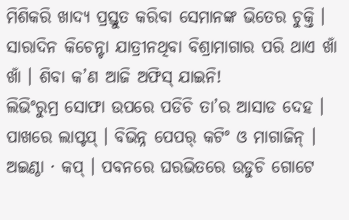ମିଶିକରି ଖାଦ୍ୟ ପ୍ରସ୍ତୁତ କରିବା ସେମାନଙ୍କ ଭିତେର ଚୁକ୍ତି ।
ସାରାଦିନ କିଚେନ୍ଟା ଯାତ୍ରୀନଥିବା ବିଶ୍ରାମାଗାର ପରି ଥାଏ ଖାଁ ଖାଁ । ଶିବା କ’ଣ ଆଜି ଅଫିସ୍ ଯାଇନି!
ଲିଭିଂରୁମ୍ର ସୋଫା ଉପରେ ପଡିଚି ତା’ର ଆସାଡ ଦେହ । ପାଖରେ ଲାପ୍ଟପ୍ । ବିଭିନ୍ନ ପେପର୍ କଟିଂ ଓ ମାଗାଜିନ୍ । ଅଇଣ୍ଠା · କପ୍ । ପବନରେ ଘରଭିତରେ ଉଡୁଚି ଗୋଟେ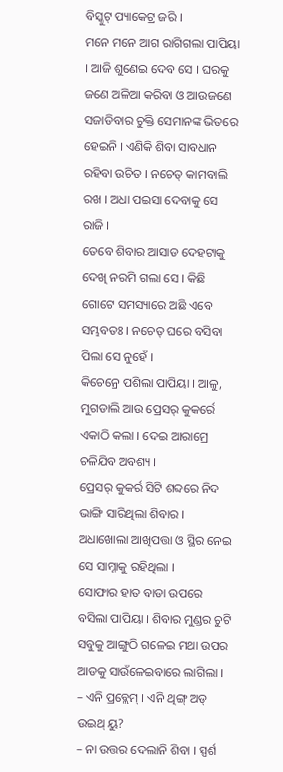ବିସ୍କୁଟ୍ ପ୍ୟାକେଟ୍ର ଜରି ।
ମନେ ମନେ ଆଗ ରାଗିଗଲା ପାପିୟା । ଆଜି ଶୁଣେଇ ଦେବ ସେ । ଘରକୁ ଜଣେ ଅଳିଆ କରିବା ଓ ଆଉଜଣେ ସଜାଡିବାର ଚୁକ୍ତି ସେମାନଙ୍କ ଭିତରେ ହେଇନି । ଏଣିକି ଶିବା ସାବଧାନ ରହିବା ଉଚିତ । ନଚେତ୍ କାମବାଲି ରଖ । ଅଧା ପଇସା ଦେବାକୁ ସେ ରାଜି ।
ତେବେ ଶିବାର ଆସାଡ ଦେହଟାକୁ ଦେଖି ନରମି ଗଲା ସେ । କିଛି ଗୋଟେ ସମସ୍ୟାରେ ଅଛି ଏବେ ସମ୍ଭବତଃ । ନଚେତ୍ ଘରେ ବସିବା ପିଲା ସେ ନୁହେଁ ।
କିଚେନ୍ରେ ପଶିଲା ପାପିୟା । ଆଳୁ, ମୁଗଡାଲି ଆଉ ପ୍ରେସର୍ କୁକର୍ରେ ଏକାଠି କଲା । ଦେଇ ଆରାମ୍ରେ ଚଳିଯିବ ଅବଶ୍ୟ ।
ପ୍ରେସର୍ କୁକର୍ର ସିଟି ଶବ୍ଦରେ ନିଦ ଭାଙ୍ଗି ସାରିଥିଲା ଶିବାର । ଅଧାଖୋଲା ଆଖିପତ୍ତା ଓ ସ୍ଥିର ନେଇ ସେ ସାମ୍ନାକୁ ରହିଥିଲା ।
ସୋଫାର ହାତ ବାଡା ଉପରେ ବସିଲା ପାପିୟା । ଶିବାର ମୁଣ୍ଡର ଚୁଟି ସବୁକୁ ଆଙ୍ଗୁଠି ଗଳେଇ ମଥା ଉପର ଆଡକୁ ସାଉଁଳେଇବାରେ ଲାଗିଲା ।
– ଏନି ପ୍ରବ୍ଲେମ୍ । ଏନି ଥିଙ୍ଗ୍ ଅଡ୍ ଉଇଥ୍ ୟୁ?
– ନା ଉତ୍ତର ଦେଲାନି ଶିବା । ସ୍ପର୍ଶ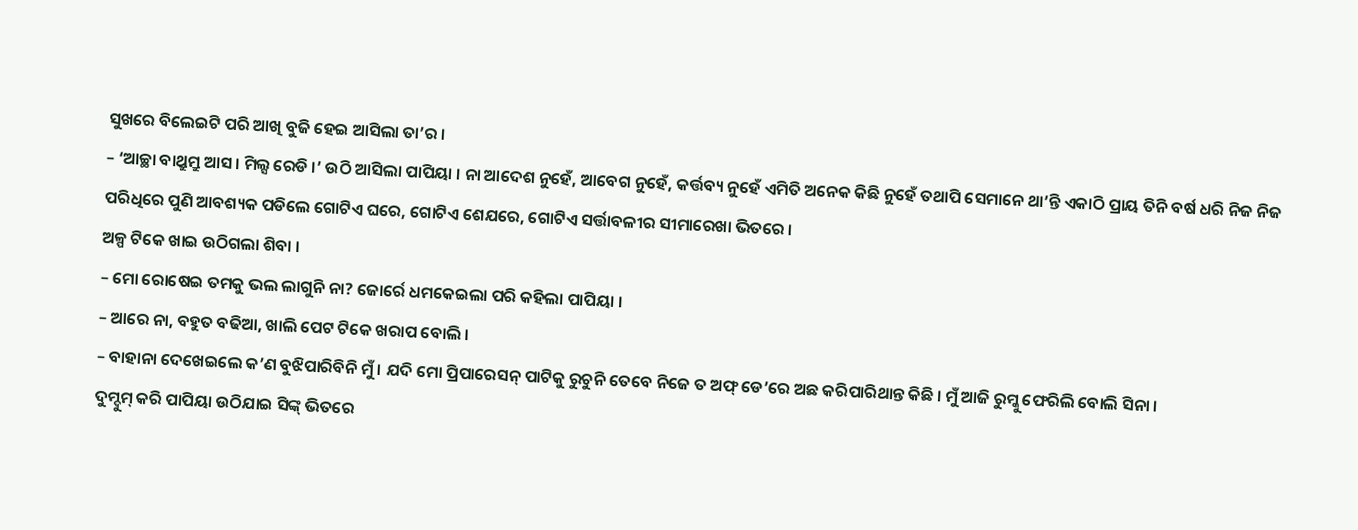ସୁଖରେ ବିଲେଇଟି ପରି ଆଖି ବୁଜି ହେଇ ଆସିଲା ତା’ର ।
– ‘ଆଚ୍ଛା ବାଥ୍ରୁମ୍ରୁ ଆସ । ମିଲ୍ସ ରେଡି ।’ ଉଠି ଆସିଲା ପାପିୟା । ନା ଆଦେଶ ନୁହେଁ, ଆବେଗ ନୁହେଁ, କର୍ତ୍ତବ୍ୟ ନୁହେଁ ଏମିତି ଅନେକ କିଛି ନୁହେଁ ତଥାପି ସେମାନେ ଥା’ନ୍ତି ଏକାଠି ପ୍ରାୟ ତିନି ବର୍ଷ ଧରି ନିଜ ନିଜ ପରିଧିରେ ପୁଣି ଆବଶ୍ୟକ ପଡିଲେ ଗୋଟିଏ ଘରେ, ଗୋଟିଏ ଶେଯରେ, ଗୋଟିଏ ସର୍ତ୍ତାବଳୀର ସୀମାରେଖା ଭିତରେ ।
ଅଳ୍ପ ଟିକେ ଖାଇ ଉଠିଗଲା ଶିବା ।
– ମୋ ରୋଷେଇ ତମକୁ ଭଲ ଲାଗୁନି ନା? ଜୋର୍ରେ ଧମକେଇଲା ପରି କହିଲା ପାପିୟା ।
– ଆରେ ନା, ବହୁତ ବଢିଆ, ଖାଲି ପେଟ ଟିକେ ଖରାପ ବୋଲି ।
– ବାହାନା ଦେଖେଇଲେ କ’ଣ ବୁଝିପାରିବିନି ମୁଁ । ଯଦି ମୋ ପ୍ରିପାରେସନ୍ ପାଟିକୁ ରୁଚୁନି ତେବେ ନିଜେ ତ ଅଫ୍ ଡେ’ରେ ଅଛ କରିପାରିଥାନ୍ତ କିଛି । ମୁଁ ଆଜି ରୁମ୍କୁ ଫେରିଲି ବୋଲି ସିନା ।
ଦୁମ୍ଦୁମ୍ କରି ପାପିୟା ଉଠିଯାଇ ସିଙ୍କ୍ ଭିତରେ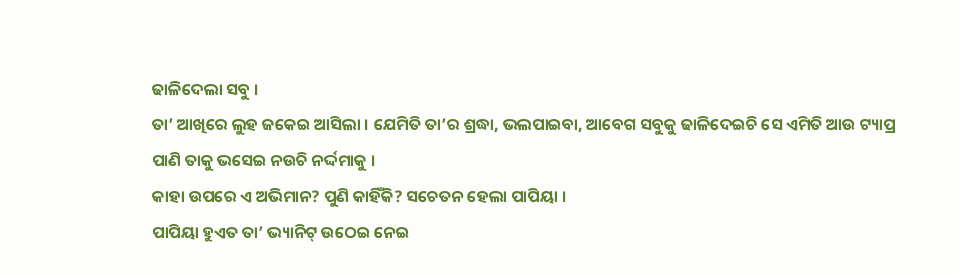ଢାଳିଦେଲା ସବୁ ।
ତା’ ଆଖିରେ ଲୁହ ଜକେଇ ଆସିଲା । ଯେମିତି ତା’ର ଶ୍ରଦ୍ଧା, ଭଲପାଇବା, ଆବେଗ ସବୁକୁ ଢାଳିଦେଇଚି ସେ ଏମିତି ଆଉ ଟ୍ୟାପ୍ର ପାଣି ତାକୁ ଭସେଇ ନଉଚି ନର୍ଦ୍ଦମାକୁ ।
କାହା ଉପରେ ଏ ଅଭିମାନ? ପୁଣି କାହିଁକି? ସଚେତନ ହେଲା ପାପିୟା ।
ପାପିୟା ହୁଏତ ତା’ ଭ୍ୟାନିଟ୍ ଉଠେଇ ନେଇ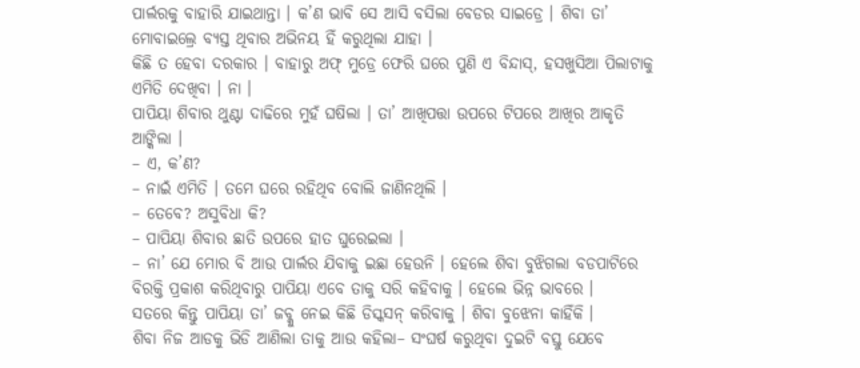ପାର୍ଲରକୁ ବାହାରି ଯାଇଥାନ୍ତା । କ’ଣ ଭାବି ସେ ଆସି ବସିଲା ବେଡର ସାଇଡ୍ରେ । ଶିବା ତା’ ମୋବାଇଲ୍ରେ ବ୍ୟସ୍ତ ଥିବାର ଅଭିନୟ ହିଁ କରୁଥିଲା ଯାହା ।
କିଛି ତ ହେବା ଦରକାର । ବାହାରୁ ଅଫ୍ ମୁଡ୍ରେ ଫେରି ଘରେ ପୁଣି ଏ ବିନ୍ଦାସ୍, ହସଖୁସିଆ ପିଲାଟାକୁ ଏମିତି ଦେଖିବା । ନା ।
ପାପିୟା ଶିବାର ଥୁଣ୍ଟା ଦାଢିରେ ମୁହଁ ଘଷିଲା । ତା’ ଆଖିପତ୍ତା ଉପରେ ଟିପରେ ଆଖିର ଆକୃତି ଆଙ୍କିଲା ।
– ଏ, କ’ଣ?
– ନାଇଁ ଏମିତି । ତମେ ଘରେ ରହିଥିବ ବୋଲି ଜାଣିନଥିଲି ।
– ତେବେ? ଅସୁବିଧା କି?
– ପାପିୟା ଶିବାର ଛାତି ଉପରେ ହାତ ଘୁରେଇଲା ।
– ନା’ ଯେ ମୋର ବି ଆଉ ପାର୍ଲର ଯିବାକୁ ଇଛା ହେଉନି । ହେଲେ ଶିବା ବୁଝିଗଲା ବଡପାଟିରେ ବିରକ୍ତି ପ୍ରକାଶ କରିଥିବାରୁ ପାପିୟା ଏବେ ତାକୁ ସରି କହିବାକୁ । ହେଲେ ଭିନ୍ନ ଭାବରେ ।
ସତରେ କିନ୍ତୁ ପାପିୟା ତା’ ଜବ୍କୁ ନେଇ କିଛି ଡିସ୍କସନ୍ କରିବାକୁ । ଶିବା ବୁଝେନା କାହିଁକି ।
ଶିବା ନିଜ ଆଡକୁ ଭିଡି ଆଣିଲା ତାକୁ ଆଉ କହିଲା– ସଂଘର୍ଷ କରୁଥିବା ଦୁଇଟି ବସ୍ତୁ ଯେବେ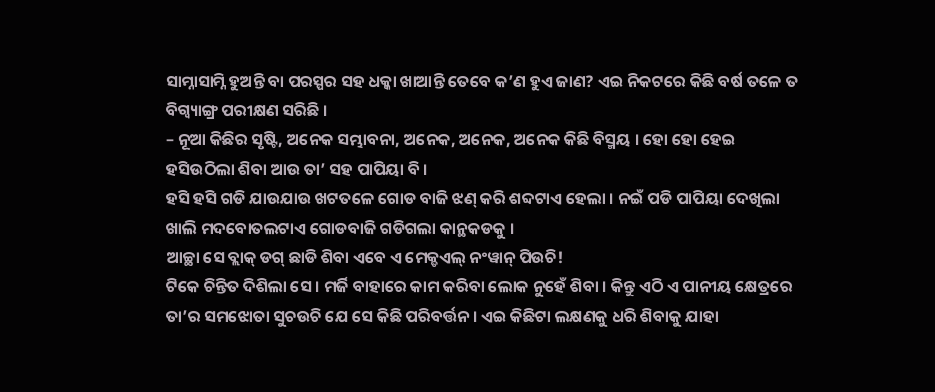ସାମ୍ନାସାମ୍ନି ହୁଅନ୍ତି ବା ପରସ୍ପର ସହ ଧକ୍କା ଖାଆନ୍ତି ତେବେ କ’ଣ ହୁଏ ଜାଣ? ଏଇ ନିକଟରେ କିଛି ବର୍ଷ ତଳେ ତ ବିଗ୍ବ୍ୟାଙ୍ଗ୍ର ପରୀକ୍ଷଣ ସରିଛି ।
– ନୂଆ କିଛିର ସୃଷ୍ଟି, ଅନେକ ସମ୍ଭାବନା, ଅନେକ, ଅନେକ, ଅନେକ କିଛି ବିସ୍ମୟ । ହୋ ହୋ ହେଇ ହସିଉଠିଲା ଶିବା ଆଉ ତା’ ସହ ପାପିୟା ବି ।
ହସି ହସି ଗଡି ଯାଉଯାଉ ଖଟତଳେ ଗୋଡ ବାଜି ଝଣ୍ କରି ଶବ୍ଦଟାଏ ହେଲା । ନଇଁ ପଡି ପାପିୟା ଦେଖିଲା ଖାଲି ମଦବୋତଲଟାଏ ଗୋଡବାଜି ଗଡିଗଲା କାନ୍ଥକଡକୁ ।
ଆଚ୍ଛା ସେ ବ୍ଲାକ୍ ଡଗ୍ ଛାଡି ଶିବା ଏବେ ଏ ମେକ୍ଡଏଲ୍ ନଂୱାନ୍ ପିଉଚି!
ଟିକେ ଚିନ୍ତିତ ଦିଶିଲା ସେ । ମର୍ଜି ବାହାରେ କାମ କରିବା ଲୋକ ନୁହେଁ ଶିବା । କିନ୍ତୁ ଏଠି ଏ ପାନୀୟ କ୍ଷେତ୍ରରେ ତା’ର ସମଝୋତା ସୁଚଉଚି ଯେ ସେ କିଛି ପରିବର୍ତ୍ତନ । ଏଇ କିଛିଟା ଲକ୍ଷଣକୁ ଧରି ଶିବାକୁ ଯାହା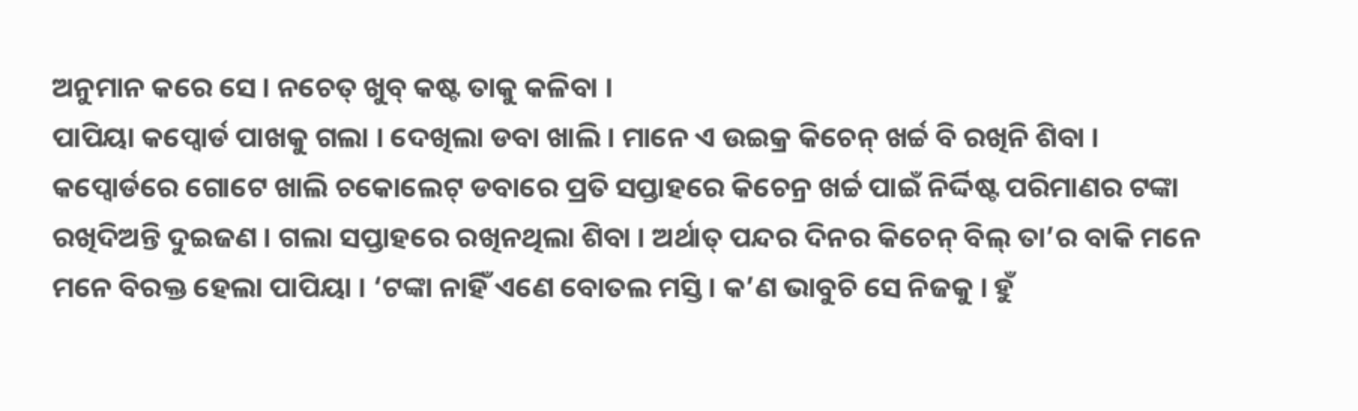ଅନୁମାନ କରେ ସେ । ନଚେତ୍ ଖୁବ୍ କଷ୍ଟ ତାକୁ କଳିବା ।
ପାପିୟା କପ୍ବୋର୍ଡ ପାଖକୁ ଗଲା । ଦେଖିଲା ଡବା ଖାଲି । ମାନେ ଏ ଉଇକ୍ର କିଚେନ୍ ଖର୍ଚ୍ଚ ବି ରଖିନି ଶିବା ।
କପ୍ବୋର୍ଡରେ ଗୋଟେ ଖାଲି ଚକୋଲେଟ୍ ଡବାରେ ପ୍ରତି ସପ୍ତାହରେ କିଚେନ୍ର ଖର୍ଚ୍ଚ ପାଇଁ ନିର୍ଦ୍ଦିଷ୍ଟ ପରିମାଣର ଟଙ୍କା ରଖିଦିଅନ୍ତି ଦୁଇଜଣ । ଗଲା ସପ୍ତାହରେ ରଖିନଥିଲା ଶିବା । ଅର୍ଥାତ୍ ପନ୍ଦର ଦିନର କିଚେନ୍ ବିଲ୍ ତା’ର ବାକି ମନେ ମନେ ବିରକ୍ତ ହେଲା ପାପିୟା । ‘ଟଙ୍କା ନାହିଁ ଏଣେ ବୋତଲ ମସ୍ତି । କ’ଣ ଭାବୁଚି ସେ ନିଜକୁ । ହୁଁ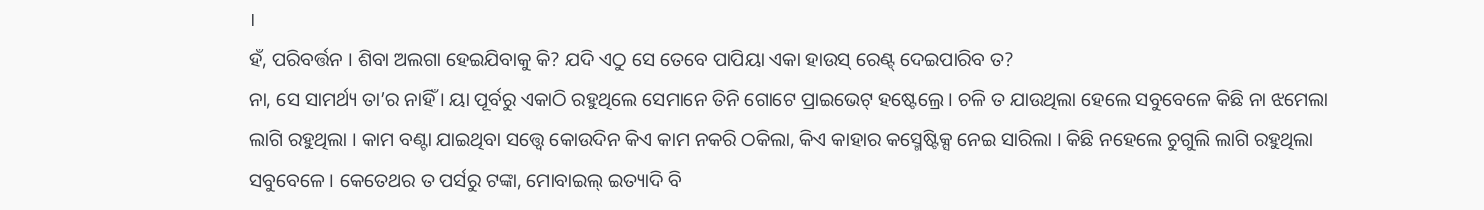।
ହଁ, ପରିବର୍ତ୍ତନ । ଶିବା ଅଲଗା ହେଇଯିବାକୁ କି? ଯଦି ଏଠୁ ସେ ତେବେ ପାପିୟା ଏକା ହାଉସ୍ ରେଣ୍ଟ୍ ଦେଇପାରିବ ତ?
ନା, ସେ ସାମର୍ଥ୍ୟ ତା’ର ନାହିଁ । ୟା ପୂର୍ବରୁ ଏକାଠି ରହୁଥିଲେ ସେମାନେ ତିନି ଗୋଟେ ପ୍ରାଇଭେଟ୍ ହଷ୍ଟେଲ୍ରେ । ଚଳି ତ ଯାଉଥିଲା ହେଲେ ସବୁବେଳେ କିଛି ନା ଝମେଲା ଲାଗି ରହୁଥିଲା । କାମ ବଣ୍ଟା ଯାଇଥିବା ସତ୍ତ୍ୱେ କୋଉଦିନ କିଏ କାମ ନକରି ଠକିଲା, କିଏ କାହାର କସ୍ମେଷ୍ଟିକ୍ସ ନେଇ ସାରିଲା । କିଛି ନହେଲେ ଚୁଗୁଲି ଲାଗି ରହୁଥିଲା ସବୁବେଳେ । କେତେଥର ତ ପର୍ସରୁ ଟଙ୍କା, ମୋବାଇଲ୍ ଇତ୍ୟାଦି ବି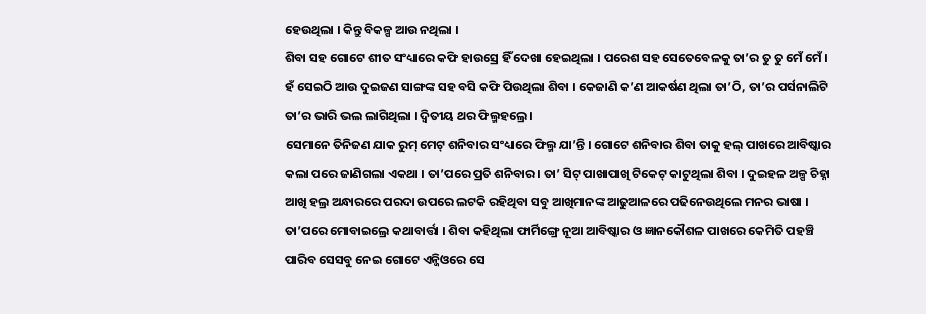ହେଉଥିଲା । କିନ୍ତୁ ବିକଳ୍ପ ଆଉ ନଥିଲା ।
ଶିବା ସହ ଗୋଟେ ଶୀତ ସଂଧ୍ୟାରେ କଫି ହାଉସ୍ରେ ହିଁ ଦେଖା ହେଇଥିଲା । ପରେଶ ସହ ସେତେବେଳକୁ ତା’ର ତୁ ତୁ ମେଁ ମେଁ । ହଁ ସେଇଠି ଆଉ ଦୁଇଜଣ ସାଙ୍ଗଙ୍କ ସହ ବସି କଫି ପିଉଥିଲା ଶିବା । କେଜାଣି କ’ଣ ଆକର୍ଷଣ ଥିଲା ତା’ଠି, ତା’ର ପର୍ସନାଲିଟି ତା’ର ଭାରି ଭଲ ଲାଗିଥିଲା । ଦ୍ୱିତୀୟ ଥର ଫିଲ୍ମହଲ୍ରେ ।
ସେମାନେ ତିନିଜଣ ଯାକ ରୁମ୍ ମେଟ୍ ଶନିବାର ସଂଧ୍ୟାରେ ଫିଲ୍ମ ଯା’ନ୍ତି । ଗୋଟେ ଶନିବାର ଶିବା ତାକୁ ହଲ୍ ପାଖରେ ଆବିଷ୍କାର କଲା ପରେ ଜାଣିଗଲା ଏକଥା । ତା’ପରେ ପ୍ରତି ଶନିବାର । ତା’ ସିଟ୍ ପାଖାପାଖି ଟିକେଟ୍ କାଟୁଥିଲା ଶିବା । ଦୁଇହଳ ଅଳ୍ପ ଚିହ୍ନା ଆଖି ହଲ୍ର ଅନ୍ଧାରରେ ପରଦା ଉପରେ ଲଟକି ରହିଥିବା ସବୁ ଆଖିମାନଙ୍କ ଆଢୁଆଳରେ ପଢିନେଉଥିଲେ ମନର ଭାଷା । ତା’ପରେ ମୋବାଇଲ୍ରେ କଥାବାର୍ତ୍ତା । ଶିବା କହିଥିଲା ଫାର୍ମିଙ୍ଗ୍ରେ ନୂଆ ଆବିଷ୍କାର ଓ ଜ୍ଞାନକୌଶଳ ପାଖରେ କେମିତି ପହଞ୍ଚି ପାରିବ ସେସବୁ ନେଇ ଗୋଟେ ଏନ୍ଜିଓରେ ସେ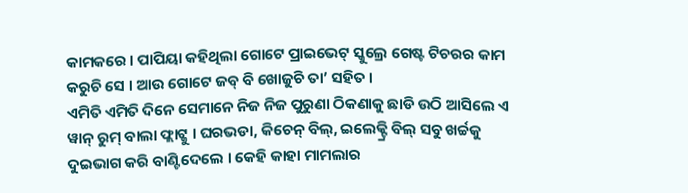କାମକରେ । ପାପିୟା କହିଥିଲା ଗୋଟେ ପ୍ରାଇଭେଟ୍ ସ୍କୁଲ୍ରେ ଗେଷ୍ଟ ଟିଚରର କାମ କରୁଚି ସେ । ଆଉ ଗୋଟେ ଜବ୍ ବି ଖୋଜୁଚି ତା’ ସହିତ ।
ଏମିତି ଏମିତି ଦିନେ ସେମାନେ ନିଜ ନିଜ ପୁରୁଣା ଠିକଣାକୁ ଛାଡି ଉଠି ଆସିଲେ ଏ ୱାନ୍ ରୁମ୍ ବାଲା ଫ୍ଲାଟ୍କୁ । ଘରଭଡା, କିଚେନ୍ ବିଲ୍, ଇଲେକ୍ଟ୍ରି ବିଲ୍ ସବୁ ଖର୍ଚ୍ଚକୁ ଦୁଇଭାଗ କରି ବାଣ୍ଟିଦେଲେ । କେହି କାହା ମାମଲାର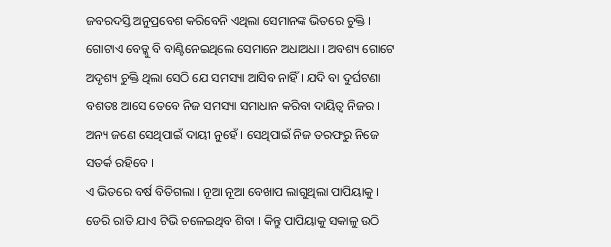ଜବରଦସ୍ତି ଅନୁପ୍ରବେଶ କରିବେନି ଏଥିଲା ସେମାନଙ୍କ ଭିତରେ ଚୁକ୍ତି । ଗୋଟାଏ ବେଡ୍କୁ ବି ବାଣ୍ଟିନେଇଥିଲେ ସେମାନେ ଅଧାଅଧା । ଅବଶ୍ୟ ଗୋଟେ ଅଦୃଶ୍ୟ ଚୁକ୍ତି ଥିଲା ସେଠି ଯେ ସମସ୍ୟା ଆସିବ ନାହିଁ । ଯଦି ବା ଦୁର୍ଘଟଣା ବଶତଃ ଆସେ ତେବେ ନିଜ ସମସ୍ୟା ସମାଧାନ କରିବା ଦାୟିତ୍ୱ ନିଜର । ଅନ୍ୟ ଜଣେ ସେଥିପାଇଁ ଦାୟୀ ନୁହେଁ । ସେଥିପାଇଁ ନିଜ ତରଫରୁ ନିଜେ ସତର୍କ ରହିବେ ।
ଏ ଭିତରେ ବର୍ଷ ବିତିଗଲା । ନୂଆ ନୂଆ ବେଖାପ ଲାଗୁଥିଲା ପାପିୟାକୁ । ଡେରି ରାତି ଯାଏ ଟିଭି ଚଳେଇଥିବ ଶିବା । କିନ୍ତୁ ପାପିୟାକୁ ସକାଳୁ ଉଠି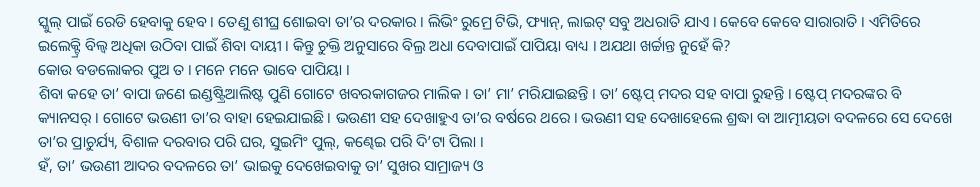ସ୍କୁଲ୍ ପାଇଁ ରେଡି ହେବାକୁ ହେବ । ତେଣୁ ଶୀଘ୍ର ଶୋଇବା ତା’ର ଦରକାର । ଲିଭିଂ ରୁମ୍ରେ ଟିଭି, ଫ୍ୟାନ୍, ଲାଇଟ୍ ସବୁ ଅଧରାତି ଯାଏ । କେବେ କେବେ ସାରାରାତି । ଏମିତିରେ ଇଲେକ୍ଟ୍ରି ବିଲ୍ବ ଅଧିକା ଉଠିବା ପାଇଁ ଶିବା ଦାୟୀ । କିନ୍ତୁ ଚୁକ୍ତି ଅନୁସାରେ ବିଲ୍ର ଅଧା ଦେବାପାଇଁ ପାପିୟା ବାଧ୍ୟ । ଅଯଥା ଖର୍ଚ୍ଚାନ୍ତ ନୁହେଁ କି?
କୋଉ ବଡଲୋକର ପୁଅ ତ । ମନେ ମନେ ଭାବେ ପାପିୟା ।
ଶିବା କହେ ତା’ ବାପା ଜଣେ ଇଣ୍ଡଷ୍ଟ୍ରିଆଲିଷ୍ଟ ପୁଣି ଗୋଟେ ଖବରକାଗଜର ମାଲିକ । ତା’ ମା’ ମରିଯାଇଛନ୍ତି । ତା’ ଷ୍ଟେପ୍ ମଦର ସହ ବାପା ରୁହନ୍ତି । ଷ୍ଟେପ୍ ମଦରଙ୍କର ବି କ୍ୟାନସର୍ । ଗୋଟେ ଭଉଣୀ ତା’ର ବାହା ହେଇଯାଇଛି । ଭଉଣୀ ସହ ଦେଖାହୁଏ ତା’ର ବର୍ଷରେ ଥରେ । ଭଉଣୀ ସହ ଦେଖାହେଲେ ଶ୍ରଦ୍ଧା ବା ଆତ୍ମୀୟତା ବଦଳରେ ସେ ଦେଖେ ତା’ର ପ୍ରାଚୁର୍ଯ୍ୟ, ବିଶାଳ ଦରବାର ପରି ଘର, ସୁଇମିଂ ପୁଲ୍, କଣ୍ଢେଇ ପରି ଦି’ଟା ପିଲା ।
ହଁ, ତା’ ଭଉଣୀ ଆଦର ବଦଳରେ ତା’ ଭାଇକୁ ଦେଖେଇବାକୁ ତା’ ସୁଖର ସାମ୍ରାଜ୍ୟ ଓ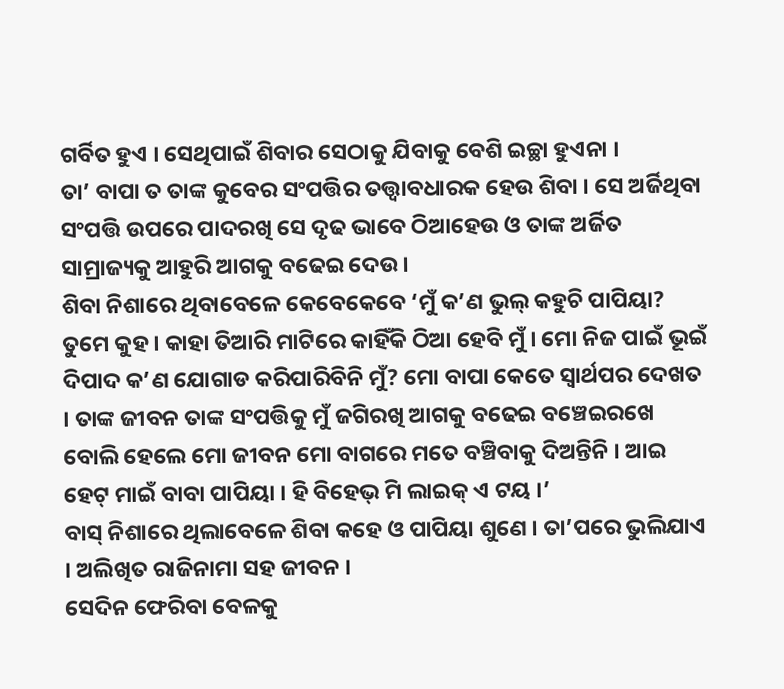ଗର୍ବିତ ହୁଏ । ସେଥିପାଇଁ ଶିବାର ସେଠାକୁ ଯିବାକୁ ବେଶି ଇଚ୍ଛା ହୁଏନା ।
ତା’ ବାପା ତ ତାଙ୍କ କୁବେର ସଂପତ୍ତିର ତତ୍ତ୍ୱାବଧାରକ ହେଉ ଶିବା । ସେ ଅର୍ଜିଥିବା ସଂପତ୍ତି ଉପରେ ପାଦରଖି ସେ ଦୃଢ ଭାବେ ଠିଆହେଉ ଓ ତାଙ୍କ ଅର୍ଜିତ ସାମ୍ରାଜ୍ୟକୁ ଆହୁରି ଆଗକୁ ବଢେଇ ଦେଉ ।
ଶିବା ନିଶାରେ ଥିବାବେଳେ କେବେକେବେ ‘ମୁଁ କ’ଣ ଭୁଲ୍ କହୁଚି ପାପିୟା? ତୁମେ କୁହ । କାହା ତିଆରି ମାଟିରେ କାହିଁକି ଠିଆ ହେବି ମୁଁ । ମୋ ନିଜ ପାଇଁ ଭୂଇଁ ଦିପାଦ କ’ଣ ଯୋଗାଡ କରିପାରିବିନି ମୁଁ? ମୋ ବାପା କେତେ ସ୍ୱାର୍ଥପର ଦେଖତ । ତାଙ୍କ ଜୀବନ ତାଙ୍କ ସଂପତ୍ତିକୁ ମୁଁ ଜଗିରଖି ଆଗକୁ ବଢେଇ ବଞ୍ଚେଇରଖେ ବୋଲି ହେଲେ ମୋ ଜୀବନ ମୋ ବାଗରେ ମତେ ବଞ୍ଚିବାକୁ ଦିଅନ୍ତିନି । ଆଇ ହେଟ୍ ମାଇଁ ବାବା ପାପିୟା । ହି ବିହେଭ୍ ମି ଲାଇକ୍ ଏ ଟୟ ।’
ବାସ୍ ନିଶାରେ ଥିଲାବେଳେ ଶିବା କହେ ଓ ପାପିୟା ଶୁଣେ । ତା’ପରେ ଭୁଲିଯାଏ । ଅଲିଖିତ ରାଜିନାମା ସହ ଜୀବନ ।
ସେଦିନ ଫେରିବା ବେଳକୁ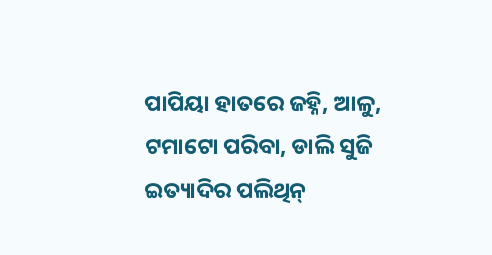ପାପିୟା ହାତରେ ଜହ୍ନି, ଆଳୁ, ଟମାଟୋ ପରିବା, ଡାଲି ସୁଜି ଇତ୍ୟାଦିର ପଲିଥିନ୍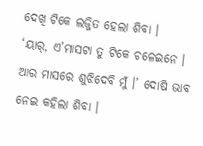ଦେଖି ଟିକେ ଲଜ୍ଜିତ ହେଲା ଶିବା ।
‘ୟାର୍, ଏ’ମାସଟା ତୁ ଟିକେ ଚଳେଇନେ । ଆର ମାସରେ ଶୁଝିଦେବି ମୁଁ ।’ ଦୋଷି ଭାବ ନେଇ କହିଲା ଶିବା ।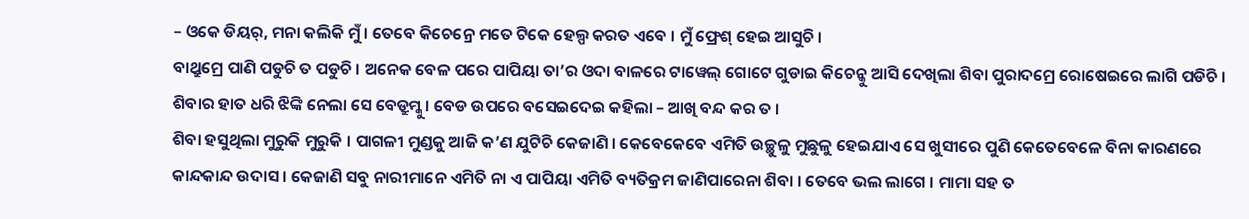– ଓକେ ଡିୟର୍, ମନା କଲିକି ମୁଁ । ତେବେ କିଚେନ୍ରେ ମତେ ଟିକେ ହେଲ୍ପ କରତ ଏବେ । ମୁଁ ଫ୍ରେଶ୍ ହେଇ ଆସୁଚି ।
ବାଥ୍ରୁମ୍ରେ ପାଣି ପଡୁଚି ତ ପଡୁଚି । ଅନେକ ବେଳ ପରେ ପାପିୟା ତା’ର ଓଦା ବାଳରେ ଟାୱେଲ୍ ଗୋଟେ ଗୁଡାଇ କିଚେନ୍କୁ ଆସି ଦେଖିଲା ଶିବା ପୁରାଦମ୍ରେ ରୋଷେଇରେ ଲାଗି ପଡିଚି ।
ଶିବାର ହାତ ଧରି ଝିଙ୍କି ନେଲା ସେ ବେଡ୍ରୁମ୍କୁ । ବେଡ ଉପରେ ବସେଇଦେଇ କହିଲା – ଆଖି ବନ୍ଦ କର ତ ।
ଶିବା ହସୁଥିଲା ମୁରୁକି ମୁରୁକି । ପାଗଳୀ ମୁଣ୍ଡକୁ ଆଜି କ’ଣ ଯୁଟିଚି କେଜାଣି । କେବେକେବେ ଏମିତି ଉଚ୍ଛୁଳୁ ମୁଛୁଳୁ ହେଇଯାଏ ସେ ଖୁସୀରେ ପୁଣି କେତେବେଳେ ବିନା କାରଣରେ କାନ୍ଦକାନ୍ଦ ଉଦାସ । କେଜାଣି ସବୁ ନାରୀମାନେ ଏମିତି ନା ଏ ପାପିୟା ଏମିତି ବ୍ୟତିକ୍ରମ ଜାଣିପାରେନା ଶିବା । ତେବେ ଭଲ ଲାଗେ । ମାମା ସହ ତ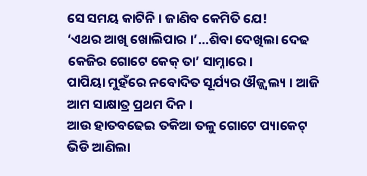ସେ ସମୟ କାଟିନି । ଜାଣିବ କେମିତି ଯେ!
‘ଏଥର ଆଖି ଖୋଲିପାର ।’…ଶିବା ଦେଖିଲା ଦେଢ କେଜିର ଗୋଟେ କେକ୍ ତା’ ସାମ୍ନାରେ ।
ପାପିୟା ମୁହଁରେ ନବୋଦିତ ସୂର୍ଯ୍ୟର ଔଜ୍ଜ୍ୱଲ୍ୟ । ଆଜି ଆମ ସାକ୍ଷାତ୍ର ପ୍ରଥମ ଦିନ ।
ଆଉ ହାତବଢେଇ ତକିଆ ତଳୁ ଗୋଟେ ପ୍ୟାକେଟ୍ ଭିଡି ଆଣିଲା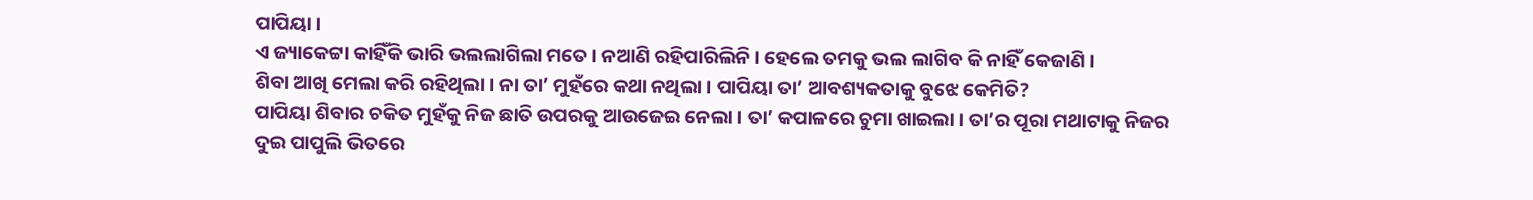ପାପିୟା ।
ଏ ଜ୍ୟାକେଟ୍ଟା କାହିଁକି ଭାରି ଭଲଲାଗିଲା ମତେ । ନଆଣି ରହିପାରିଲିନି । ହେଲେ ତମକୁ ଭଲ ଲାଗିବ କି ନାହିଁ କେଜାଣି ।
ଶିବା ଆଖି ମେଲା କରି ରହିଥିଲା । ନା ତା’ ମୁହଁରେ କଥା ନଥିଲା । ପାପିୟା ତା’ ଆବଶ୍ୟକତାକୁ ବୁଝେ କେମିତି?
ପାପିୟା ଶିବାର ଚକିତ ମୁହଁକୁ ନିଜ ଛାତି ଉପରକୁ ଆଉଜେଇ ନେଲା । ତା’ କପାଳରେ ଚୁମା ଖାଇଲା । ତା’ର ପୂରା ମଥାଟାକୁ ନିଜର ଦୁଇ ପାପୁଲି ଭିତରେ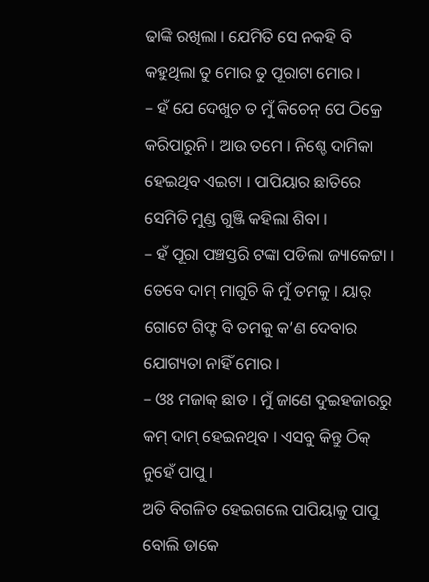ଢାଙ୍କି ରଖିଲା । ଯେମିତି ସେ ନକହି ବି କହୁଥିଲା ତୁ ମୋର ତୁ ପୂରାଟା ମୋର ।
– ହଁ ଯେ ଦେଖୁଚ ତ ମୁଁ କିଚେନ୍ ପେ ଠିକ୍ରେ କରିପାରୁନି । ଆଉ ତମେ । ନିଶ୍ଚେ ଦାମିକା ହେଇଥିବ ଏଇଟା । ପାପିୟାର ଛାତିରେ ସେମିତି ମୁଣ୍ଡ ଗୁଞ୍ଜି କହିଲା ଶିବା ।
– ହଁ ପୂରା ପଞ୍ଚସ୍ତରି ଟଙ୍କା ପଡିଲା ଜ୍ୟାକେଟ୍ଟା । ତେବେ ଦାମ୍ ମାଗୁଚି କି ମୁଁ ତମକୁ । ୟାର୍ ଗୋଟେ ଗିଫ୍ଟ ବି ତମକୁ କ’ଣ ଦେବାର ଯୋଗ୍ୟତା ନାହିଁ ମୋର ।
– ଓଃ ମଜାକ୍ ଛାଡ । ମୁଁ ଜାଣେ ଦୁଇହଜାରରୁ କମ୍ ଦାମ୍ ହେଇନଥିବ । ଏସବୁ କିନ୍ତୁ ଠିକ୍ ନୁହେଁ ପାପୁ ।
ଅତି ବିଗଳିତ ହେଇଗଲେ ପାପିୟାକୁ ପାପୁ ବୋଲି ଡାକେ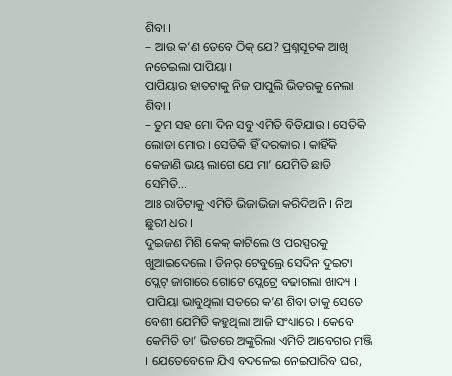ଶିବା ।
– ଆଉ କ’ଣ ତେବେ ଠିକ୍ ଯେ? ପ୍ରଶ୍ନସୂଚକ ଆଖି ନଚେଇଲା ପାପିୟା ।
ପାପିୟାର ହାତଟାକୁ ନିଜ ପାପୁଲି ଭିତରକୁ ନେଲା ଶିବା ।
– ତୁମ ସହ ମୋ ଦିନ ସବୁ ଏମିତି ବିତିଯାଉ । ସେତିକି ଲୋଡା ମୋର । ସେତିକି ହିଁ ଦରକାର । କାହିଁକି କେଜାଣି ଭୟ ଲାଗେ ଯେ ମା’ ଯେମିତି ଛାଡି ସେମିତି…
ଆଃ ରାତିଟାକୁ ଏମିତି ଭିଜାଭିଜା କରିଦିଅନି । ନିଅ ଛୁରୀ ଧର ।
ଦୁଇଜଣ ମିଶି କେକ୍ କାଟିଲେ ଓ ପରସ୍ପରକୁ ଖୁଆଇଦେଲେ । ଡିନର୍ ଟେବୁଲ୍ରେ ସେଦିନ ଦୁଇଟା ପ୍ଲେଟ୍ ଜାଗାରେ ଗୋଟେ ପ୍ଲେଟ୍ରେ ବଢାଗଲା ଖାଦ୍ୟ ।
ପାପିୟା ଭାବୁଥିଲା ସତରେ କ’ଣ ଶିବା ତାକୁ ସେତେ ବେଶୀ ଯେମିତି କହୁଥିଲା ଆଜି ସଂଧ୍ୟାରେ । କେବେ କେମିତି ତା’ ଭିତରେ ଅଙ୍କୁରିଲା ଏମିତି ଆବେଗର ମଞ୍ଜି । ଯେତେବେଳେ ଯିଏ ବଦଳେଇ ନେଇପାରିବ ଘର,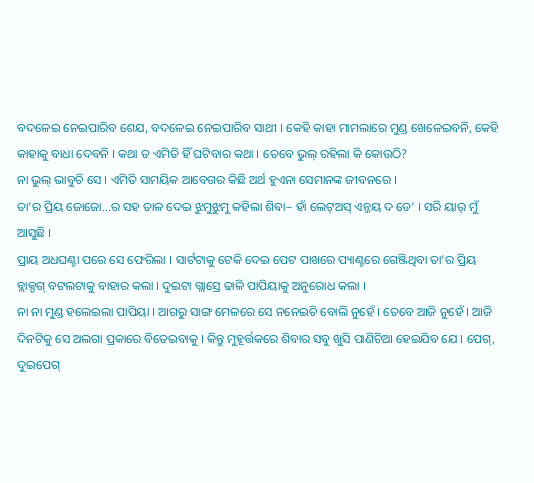ବଦଳେଇ ନେଇପାରିବ ଶେଯ, ବଦଳେଇ ନେଇପାରିବ ସାଥୀ । କେହି କାହା ମାମଲାରେ ମୁଣ୍ଡ ଖେଳେଇବନି, କେହି କାହାକୁ ବାଧା ଦେବନି । କଥା ତ ଏମିତି ହିଁ ଘଟିବାର କଥା । ତେବେ ଭୁଲ୍ ରହିଲା କି କୋଉଠି?
ନା ଭୁଲ୍ ଭାବୁଚି ସେ । ଏମିତି ସାମୟିକ ଆବେଗର କିଛି ଅର୍ଥ ହୁଏନା ସେମାନଙ୍କ ଜୀବନରେ ।
ତା’ର ପ୍ରିୟ ଜୋଜୋ…ର ସହ ତାଳ ଦେଇ ଝୁମୁଝୁମୁ କହିଲା ଶିବା– ହାଁ ଲେଟ୍ଅସ୍ ଏନ୍ଜୟ ଦ ଡେ’ । ସରି ୟାର୍ ମୁଁ ଆସୁଛି ।
ପ୍ରାୟ ଅଧଘଣ୍ଟା ପରେ ସେ ଫେରିଲା । ସାର୍ଟଟାକୁ ଟେକି ଦେଇ ପେଟ ପାଖରେ ପ୍ୟାଣ୍ଟରେ ଗେଞ୍ଜିଥିବା ତା’ର ପ୍ରିୟ ବ୍ଲାକ୍ଡଗ୍ ବଟଲଟାକୁ ବାହାର କଲା । ଦୁଇଟା ଗ୍ଲାସ୍ରେ ଢାଳି ପାପିୟାକୁ ଅନୁରୋଧ କଲା ।
ନା ନା ମୁଣ୍ଡ ହଲେଇଲା ପାପିୟା । ଆଗରୁ ସାଙ୍ଗ ମେଳରେ ସେ ନନେଇଚି ବୋଲି ନୁହେଁ । ତେବେ ଆଜି ନୁହେଁ । ଆଜି ଦିନଟିକୁ ସେ ଅଲଗା ପ୍ରକାରେ ବିତେଇବାକୁ । କିନ୍ତୁ ମୁହୂର୍ତ୍ତକରେ ଶିବାର ସବୁ ଖୁସି ପାଣିଚିଆ ହେଇଯିବ ଯେ । ପେଗ୍, ଦୁଇପେଗ୍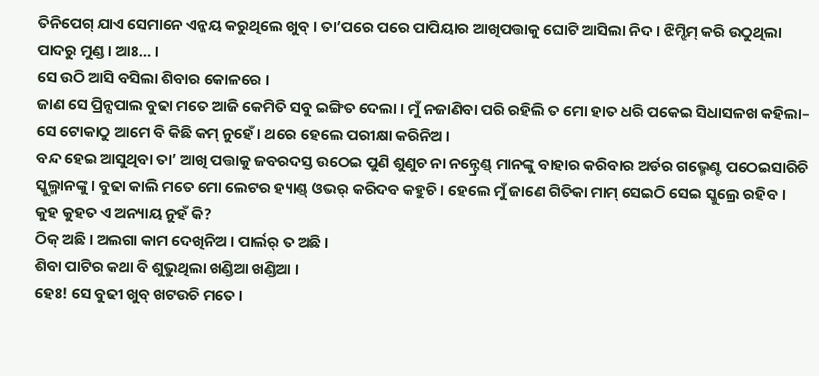ତିନିପେଗ୍ ଯାଏ ସେମାନେ ଏନ୍ଜୟ କରୁଥିଲେ ଖୁବ୍ । ତା’ପରେ ପରେ ପାପିୟାର ଆଖିପତ୍ତାକୁ ଘୋଟି ଆସିଲା ନିଦ । ଝିମ୍ଝିମ୍ କରି ଉଠୁଥିଲା ପାଦରୁ ମୁଣ୍ଡ । ଆଃ… ।
ସେ ଉଠି ଆସି ବସିଲା ଶିବାର କୋଳରେ ।
ଜାଣ ସେ ପ୍ରିନ୍ସପାଲ ବୁଢା ମତେ ଆଜି କେମିତି ସବୁ ଇଙ୍ଗିତ ଦେଲା । ମୁଁ ନଜାଣିବା ପରି ରହିଲି ତ ମୋ ହାତ ଧରି ପକେଇ ସିଧାସଳଖ କହିଲା– ସେ ଟୋକାଠୁ ଆମେ ବି କିଛି କମ୍ ନୁହେଁ । ଥରେ ହେଲେ ପରୀକ୍ଷା କରିନିଅ ।
ବନ୍ଦ ହେଇ ଆସୁଥିବା ତା’ ଆଖି ପତ୍ତାକୁ ଜବରଦସ୍ତ ଉଠେଇ ପୁଣି ଶୁଣୁଚ ନା ନନ୍ଟ୍ରେଣ୍ଡ୍ ମାନଙ୍କୁ ବାହାର କରିବାର ଅର୍ଡର ଗଭ୍ମେଣ୍ଟ ପଠେଇସାରିଚି ସ୍କୁଲ୍ମାନଙ୍କୁ । ବୁଢା କାଲି ମତେ ମୋ ଲେଟର ହ୍ୟାଣ୍ଡ୍ ଓଭର୍ କରିଦବ କହୁଚି । ହେଲେ ମୁଁ ଜାଣେ ଗିତିକା ମାମ୍ ସେଇଠି ସେଇ ସ୍କୁଲ୍ରେ ରହିବ । କୁହ କୁହତ ଏ ଅନ୍ୟାୟ ନୁହଁ କି?
ଠିକ୍ ଅଛି । ଅଲଗା କାମ ଦେଖିନିଅ । ପାର୍ଲର୍ ତ ଅଛି ।
ଶିବା ପାଟିର କଥା ବି ଶୁଭୁଥିଲା ଖଣ୍ଡିଆ ଖଣ୍ଡିଆ ।
ହେଃ! ସେ ବୁଢୀ ଖୁବ୍ ଖଟଉଚି ମତେ ।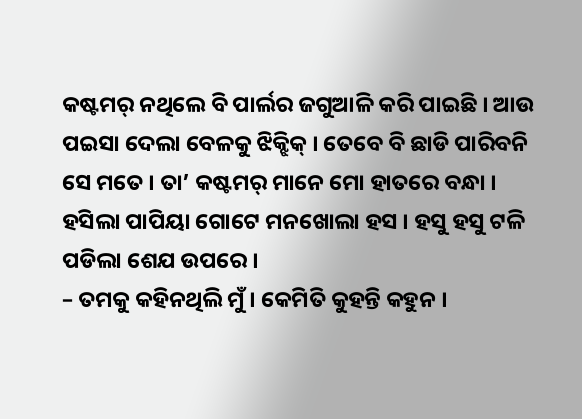କଷ୍ଟମର୍ ନଥିଲେ ବି ପାର୍ଲର ଜଗୁଆଳି କରି ପାଇଛି । ଆଉ ପଇସା ଦେଲା ବେଳକୁ ଝିକ୍ଝିକ୍ । ତେବେ ବି ଛାଡି ପାରିବନି ସେ ମତେ । ତା’ କଷ୍ଟମର୍ ମାନେ ମୋ ହାତରେ ବନ୍ଧା ।
ହସିଲା ପାପିୟା ଗୋଟେ ମନଖୋଲା ହସ । ହସୁ ହସୁ ଟଳି ପଡିଲା ଶେଯ ଉପରେ ।
– ତମକୁ କହିନଥିଲି ମୁଁ । କେମିତି କୁହନ୍ତି କହୁନ ।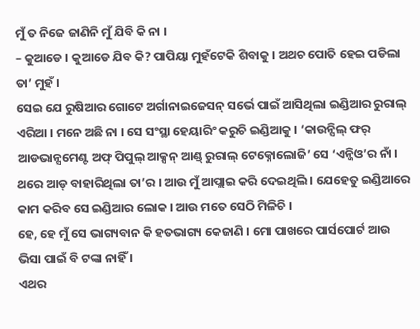ମୁଁ ତ ନିଜେ ଜାଣିନି ମୁଁ ଯିବି କି ନା ।
– କୁଆଡେ । କୁଆଡେ ଯିବ କି? ପାପିୟା ମୁହଁଟେକି ଶିବାକୁ । ଅଥଚ ପୋତି ହେଇ ପଡିଲା ତା’ ମୁହଁ ।
ସେଇ ଯେ ରୁଷିଆର ଗୋଟେ ଅର୍ଗାନାଇଜେସନ୍ ସର୍ଭେ ପାଇଁ ଆସିଥିଲା ଇଣ୍ଡିଆର ରୁରାଲ୍ ଏରିଆ । ମନେ ଅଛି ନା । ସେ ସଂସ୍ଥା ହେୟାରିଂ କରୁଚି ଇଣ୍ଡିଆକୁ । ‘କାଉନ୍ସିଲ୍ ଫର୍ ଆଡଭାନ୍ସମେଣ୍ଟ ଅଫ୍ ପିପୁଲ୍ ଆକ୍ସନ୍ ଆଣ୍ଡ୍ ରୁରାଲ୍ ଟେକ୍ନୋଲୋଜି’ ସେ ‘ଏନ୍ଜିଓ’ର ନାଁ । ଥରେ ଆଡ୍ ବାହାରିଥିଲା ତା’ର । ଆଉ ମୁଁ ଆପ୍ଲାଇ କରି ଦେଇଥିଲି । ଯେହେତୁ ଇଣ୍ଡିଆରେ କାମ କରିବ ସେ ଇଣ୍ଡିଆର ଲୋକ । ଆଉ ମତେ ସେଠି ମିଳିଚି ।
ହେ, ହେ ମୁଁ ସେ ଭାଗ୍ୟବାନ କି ହତଭାଗ୍ୟ କେଜାଣି । ମୋ ପାଖରେ ପାର୍ସପୋର୍ଟ ଆଉ ଭିସା ପାଇଁ ବି ଟଙ୍କା ନାହିଁ ।
ଏଥର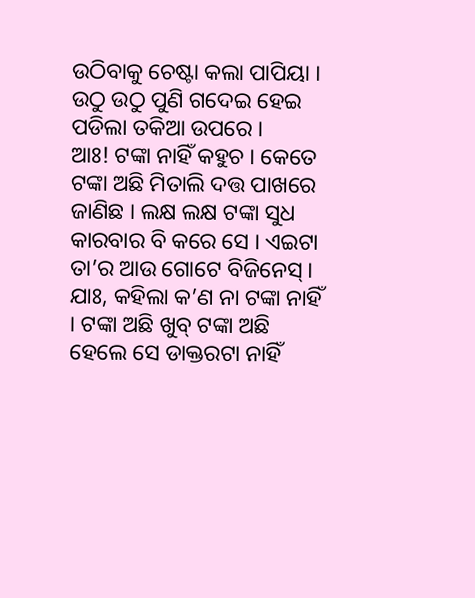ଉଠିବାକୁ ଚେଷ୍ଟା କଲା ପାପିୟା । ଉଠୁ ଉଠୁ ପୁଣି ଗଦେଇ ହେଇ ପଡିଲା ତକିଆ ଉପରେ ।
ଆଃ! ଟଙ୍କା ନାହିଁ କହୁଚ । କେତେ ଟଙ୍କା ଅଛି ମିତାଲି ଦତ୍ତ ପାଖରେ ଜାଣିଛ । ଲକ୍ଷ ଲକ୍ଷ ଟଙ୍କା ସୁଧ କାରବାର ବି କରେ ସେ । ଏଇଟା ତା’ର ଆଉ ଗୋଟେ ବିଜିନେସ୍ । ଯାଃ, କହିଲା କ’ଣ ନା ଟଙ୍କା ନାହିଁ । ଟଙ୍କା ଅଛି ଖୁବ୍ ଟଙ୍କା ଅଛି ହେଲେ ସେ ଡାକ୍ତରଟା ନାହିଁ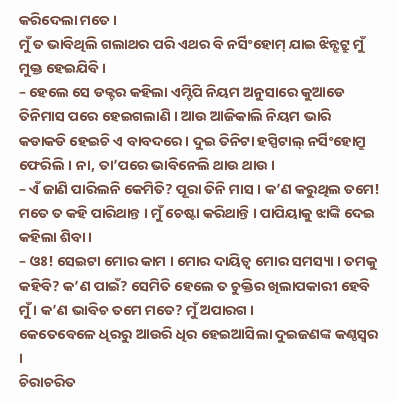କରିଦେଲା ମତେ ।
ମୁଁ ତ ଭାବିଥିଲି ଗଲାଥର ପରି ଏଥର ବି ନର୍ସିଂହୋମ୍ ଯାଇ ଝିନ୍ଝଟ୍ରୁ ମୁଁ ମୁକ୍ତ ହେଇଯିବି ।
– ହେଲେ ସେ ଡକ୍ଟର କହିଲା ଏମ୍ଟିପି ନିୟମ ଅନୁସାରେ କୁଆଡେ ତିନିମାସ ପରେ ହେଇଗଲାଣି । ଆଉ ଆଜିକାଲି ନିୟମ ଭାରି କଡାକଡି ହେଇଚି ଏ ବାବଦରେ । ଦୁଇ ତିନିଟା ହସ୍ପିଟାଲ୍ ନର୍ସିଂହୋମ୍ରୁ ଫେରିଲି । ନା, ତା’ପରେ ଭାବିନେଲି ଥାଉ ଥାଉ ।
– ଏଁ ଜାଣି ପାରିଲନି କେମିତି? ପୂରା ତିନି ମାସ । କ’ଣ କରୁଥିଲ ତମେ! ମତେ ତ କହି ପାରିଥାନ୍ତ । ମୁଁ ଚେଷ୍ଟା କରିଥାନ୍ତି । ପାପିୟାକୁ ଝାଙ୍କି ଦେଇ କହିଲା ଶିବା ।
– ଓଃ! ସେଇଟା ମୋର କାମ । ମୋର ଦାୟିତ୍ୱ ମୋର ସମସ୍ୟା । ତମକୁ କହିବି? କ’ଣ ପାଇଁ? ସେମିତି ହେଲେ ତ ଚୁକ୍ତିର ଖିଲାପକାରୀ ହେବି ମୁଁ । କ’ଣ ଭାବିଚ ତମେ ମତେ? ମୁଁ ଅପାରଗ ।
କେତେବେଳେ ଧିରରୁ ଆଉରି ଧିର ହେଇଆସିଲା ଦୁଇଜଣଙ୍କ କଣ୍ଠସ୍ୱର ।
ଚିରାଚରିତ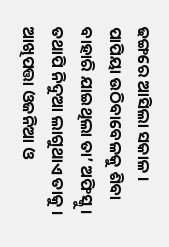ଢଙ୍ଗରେ ଆସିଲା ସକାଳ ।
ପାପିୟା ଉଠିବାବେଳକୁ ଶିବା ବାହାରି ଯାଇଥିଲା ତା’ ଅଫିସ୍କୁ । ତଥାପି ନିଦୁଆ ଲାଗୁଥାଏ ତାକୁ । ଆଖିପତ୍ତା ଓଜନିଆ ଓ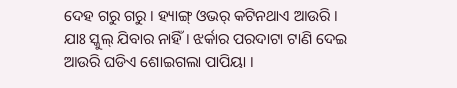ଦେହ ଗରୁ ଗରୁ । ହ୍ୟାଙ୍ଗ୍ ଓଭର୍ କଟିନଥାଏ ଆଉରି ।
ଯାଃ ସ୍କୁଲ୍ ଯିବାର ନାହିଁ । ଝର୍କାର ପରଦାଟା ଟାଣି ଦେଇ ଆଉରି ଘଡିଏ ଶୋଇଗଲା ପାପିୟା ।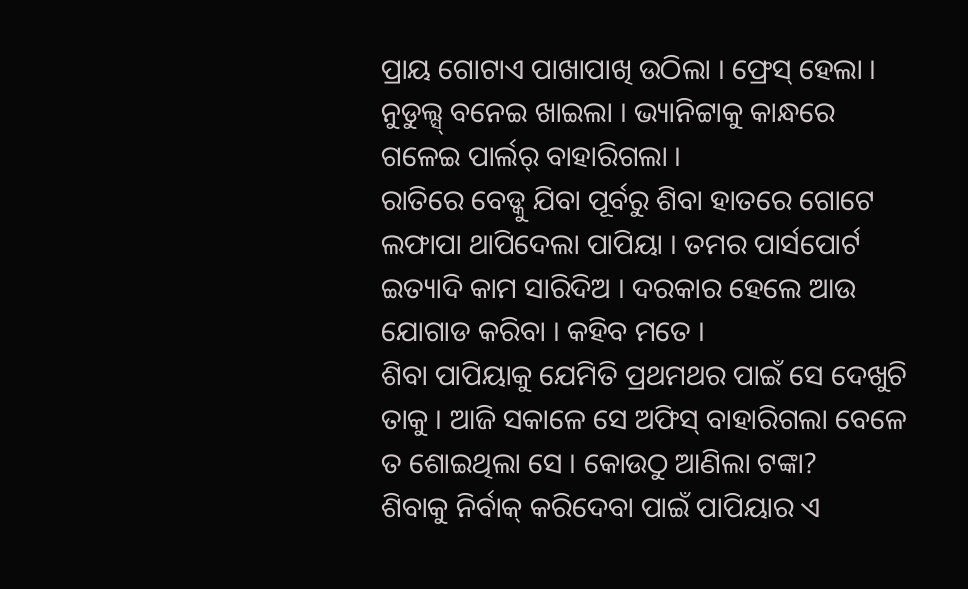ପ୍ରାୟ ଗୋଟାଏ ପାଖାପାଖି ଉଠିଲା । ଫ୍ରେସ୍ ହେଲା । ନୁଡୁଲ୍ସ୍ ବନେଇ ଖାଇଲା । ଭ୍ୟାନିଟ୍ଟାକୁ କାନ୍ଧରେ ଗଳେଇ ପାର୍ଲର୍ ବାହାରିଗଲା ।
ରାତିରେ ବେଡ୍କୁ ଯିବା ପୂର୍ବରୁ ଶିବା ହାତରେ ଗୋଟେ ଲଫାପା ଥାପିଦେଲା ପାପିୟା । ତମର ପାର୍ସପୋର୍ଟ ଇତ୍ୟାଦି କାମ ସାରିଦିଅ । ଦରକାର ହେଲେ ଆଉ ଯୋଗାଡ କରିବା । କହିବ ମତେ ।
ଶିବା ପାପିୟାକୁ ଯେମିତି ପ୍ରଥମଥର ପାଇଁ ସେ ଦେଖୁଚି ତାକୁ । ଆଜି ସକାଳେ ସେ ଅଫିସ୍ ବାହାରିଗଲା ବେଳେ ତ ଶୋଇଥିଲା ସେ । କୋଉଠୁ ଆଣିଲା ଟଙ୍କା?
ଶିବାକୁ ନିର୍ବାକ୍ କରିଦେବା ପାଇଁ ପାପିୟାର ଏ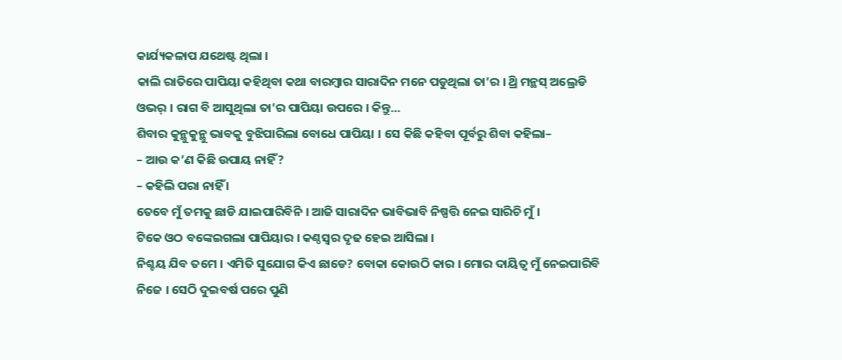କାର୍ଯ୍ୟକଳାପ ଯଥେଷ୍ଟ ଥିଲା ।
କାଲି ରାତିରେ ପାପିୟା କହିଥିବା କଥା ବାରମ୍ବାର ସାରାଦିନ ମନେ ପଡୁଥିଲା ତା’ର । ଥ୍ରି ମନ୍ଥସ୍ ଅଲ୍ରେଡି ଓଭର୍ । ରାଗ ବି ଆସୁଥିଲା ତା’ର ପାପିୟା ଉପରେ । କିନ୍ତୁ…
ଶିବାର କୁନ୍ଥୁକୁନ୍ଥୁ ଭାବକୁ ବୁଝିପାରିଲା ବୋଧେ ପାପିୟା । ସେ କିଛି କହିବା ପୂର୍ବରୁ ଶିବା କହିଲା–
– ଆଉ କ’ଣ କିଛି ଉପାୟ ନାହିଁ?
– କହିଲି ପରା ନାହିଁ ।
ତେବେ ମୁଁ ତମକୁ ଛାଡି ଯାଇପାରିବିନି । ଆଜି ସାରାଦିନ ଭାବିଭାବି ନିଷ୍ପତ୍ତି ନେଇ ସାରିଚି ମୁଁ ।
ଟିକେ ଓଠ ବଙ୍କେଇଗଲା ପାପିୟାର । କଣ୍ଠସ୍ୱର ଦୃଢ ହେଇ ଆସିଲା ।
ନିଶ୍ଚୟ ଯିବ ତମେ । ଏମିତି ସୁଯୋଗ କିଏ ଛାଡେ? ବୋକା କୋଉଠି କାର । ମୋର ଦାୟିତ୍ୱ ମୁଁ ନେଇପାରିବି ନିଜେ । ସେଠି ଦୁଇବର୍ଷ ପରେ ପୁଣି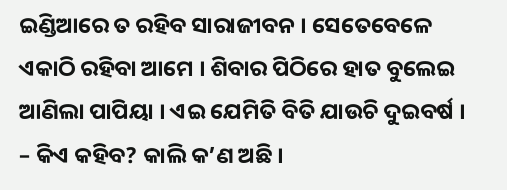ଇଣ୍ଡିଆରେ ତ ରହିବ ସାରାଜୀବନ । ସେତେବେଳେ ଏକାଠି ରହିବା ଆମେ । ଶିବାର ପିଠିରେ ହାତ ବୁଲେଇ ଆଣିଲା ପାପିୟା । ଏଇ ଯେମିତି ବିତି ଯାଉଚି ଦୁଇବର୍ଷ ।
– କିଏ କହିବ? କାଲି କ’ଣ ଅଛି ।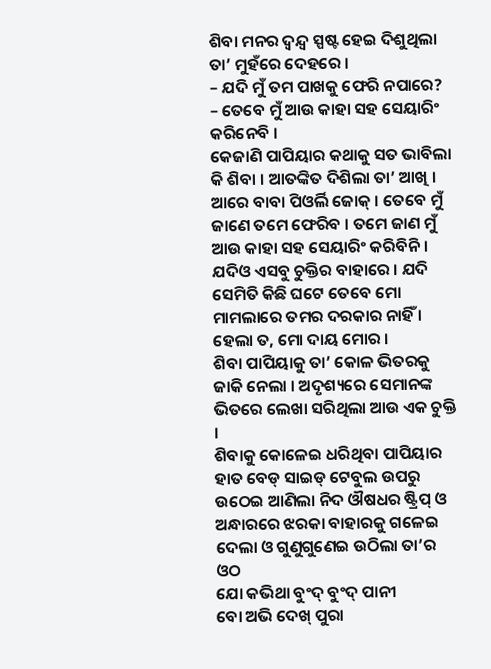ଶିବା ମନର ଦ୍ୱନ୍ଦ୍ୱ ସ୍ପଷ୍ଟ ହେଇ ଦିଶୁଥିଲା ତା’ ମୁହଁରେ ଦେହରେ ।
– ଯଦି ମୁଁ ତମ ପାଖକୁ ଫେରି ନପାରେ?
– ତେବେ ମୁଁ ଆଉ କାହା ସହ ସେୟାରିଂ କରିନେବି ।
କେଜାଣି ପାପିୟାର କଥାକୁ ସତ ଭାବିଲା କି ଶିବା । ଆତଙ୍କିତ ଦିଶିଲା ତା’ ଆଖି ।
ଆରେ ବାବା ପିଓର୍ଲି ଜୋକ୍ । ତେବେ ମୁଁ ଜାଣେ ତମେ ଫେରିବ । ତମେ ଜାଣ ମୁଁ ଆଉ କାହା ସହ ସେୟାରିଂ କରିବିନି । ଯଦିଓ ଏସବୁ ଚୁକ୍ତିର ବାହାରେ । ଯଦି ସେମିତି କିଛି ଘଟେ ତେବେ ମୋ ମାମଲାରେ ତମର ଦରକାର ନାହିଁ । ହେଲା ତ, ମୋ ଦାୟ ମୋର ।
ଶିବା ପାପିୟାକୁ ତା’ କୋଳ ଭିତରକୁ ଜାକି ନେଲା । ଅଦୃଶ୍ୟରେ ସେମାନଙ୍କ ଭିତରେ ଲେଖା ସରିଥିଲା ଆଉ ଏକ ଚୁକ୍ତି ।
ଶିବାକୁ କୋଳେଇ ଧରିଥିବା ପାପିୟାର ହାତ ବେଡ୍ ସାଇଡ୍ ଟେବୁଲ ଉପରୁ ଉଠେଇ ଆଣିଲା ନିଦ ଔଷଧର ଷ୍ଟ୍ରିପ୍ ଓ ଅନ୍ଧାରରେ ଝରକା ବାହାରକୁ ଗଳେଇ ଦେଲା ଓ ଗୁଣୁଗୁଣେଇ ଉଠିଲା ତା’ର ଓଠ
ଯୋ କଭିଥା ବୁଂଦ୍ ବୁଂଦ୍ ପାନୀ
ବୋ ଅଭି ଦେଖ୍ ପୁରା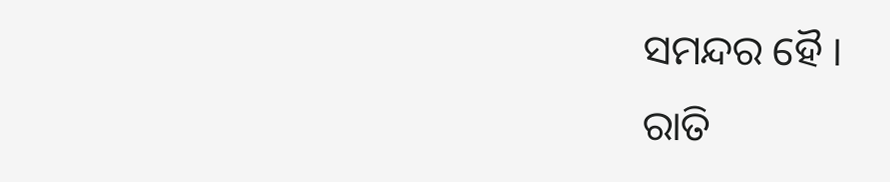ସମନ୍ଦର ହୈ ।
ରାତି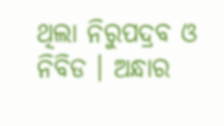ଥିଲା ନିରୁପଦ୍ରବ ଓ ନିବିଡ । ଅନ୍ଧାର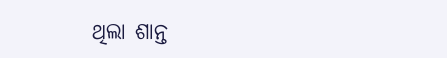ଥିଲା ଶାନ୍ତ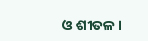ଓ ଶୀତଳ ।